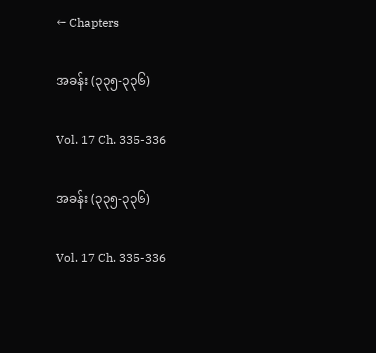← Chapters

အခန်း (၃၃၅-၃၃၆)

Vol. 17 Ch. 335-336

အခန်း (၃၃၅-၃၃၆)

Vol. 17 Ch. 335-336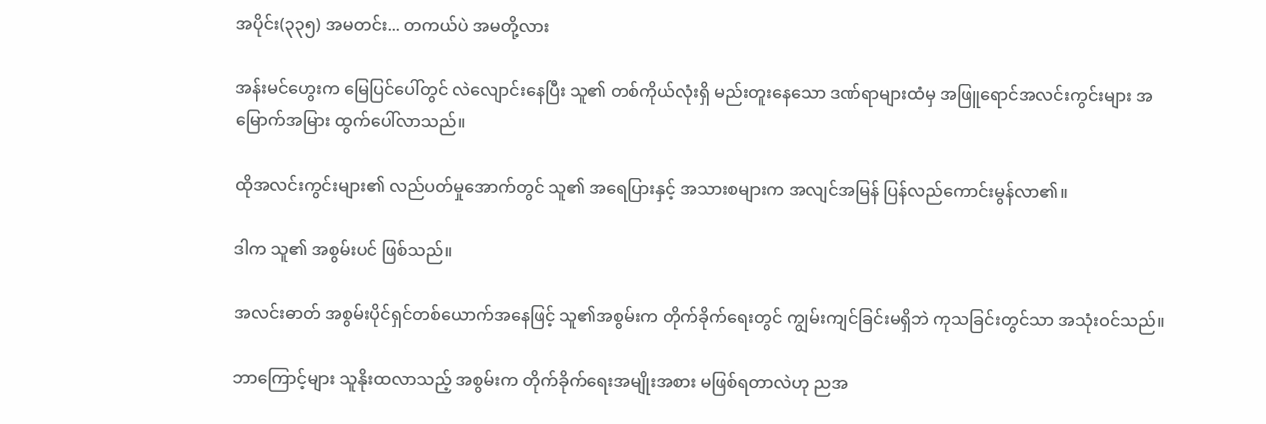အပိုင်း(၃၃၅) အမတင်း... တကယ်ပဲ အမတို့လား

အန်းမင်ဟွေးက မြေပြင်ပေါ်တွင် လဲလျောင်းနေပြီး သူ၏ တစ်ကိုယ်လုံးရှိ မည်းတူးနေသော ဒဏ်ရာများထံမှ အဖြူရောင်အလင်းကွင်းများ အမြောက်အမြား ထွက်ပေါ်လာသည်။

ထိုအလင်းကွင်းများ၏ လည်ပတ်မှုအောက်တွင် သူ၏ အရေပြားနှင့် အသားစများက အလျင်အမြန် ပြန်လည်ကောင်းမွန်လာ၏။

ဒါက သူ၏ အစွမ်းပင် ဖြစ်သည်။

အလင်းဓာတ် အစွမ်းပိုင်ရှင်တစ်ယောက်အနေဖြင့် သူ၏အစွမ်းက တိုက်ခိုက်ရေးတွင် ကျွမ်းကျင်ခြင်းမရှိဘဲ ကုသခြင်းတွင်သာ အသုံးဝင်သည်။

ဘာကြောင့်များ သူနိုးထလာသည့် အစွမ်းက တိုက်ခိုက်ရေးအမျိုးအစား မဖြစ်ရတာလဲဟု ညအ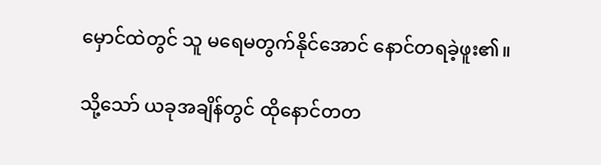မှောင်ထဲတွင် သူ မရေမတွက်နိုင်အောင် နောင်တရခဲ့ဖူး၏။

သို့သော် ယခုအချိန်တွင် ထိုနောင်တတ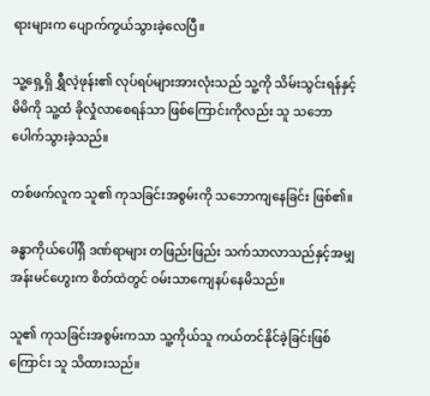ရားများက ပျောက်ကွယ်သွားခဲ့လေပြီ။

သူ့ရှေ့ရှိ ရွှီလဲ့ဖုန်း၏ လုပ်ရပ်များအားလုံးသည် သူ့ကို သိမ်းသွင်းရန်နှင့် မိမိကို သူ့ထံ ခိုလှုံလာစေရန်သာ ဖြစ်ကြောင်းကိုလည်း သူ သဘောပေါက်သွားခဲ့သည်။

တစ်ဖက်လူက သူ၏ ကုသခြင်းအစွမ်းကို သဘောကျနေခြင်း ဖြစ်၏။

ခန္ဓာကိုယ်ပေါ်ရှိ ဒဏ်ရာများ တဖြည်းဖြည်း သက်သာလာသည်နှင့်အမျှ အန်းမင်ဟွေးက စိတ်ထဲတွင် ဝမ်းသာကျေနပ်နေမိသည်။

သူ၏ ကုသခြင်းအစွမ်းကသာ သူ့ကိုယ်သူ ကယ်တင်နိုင်ခဲ့ခြင်းဖြစ်ကြောင်း သူ သိထားသည်။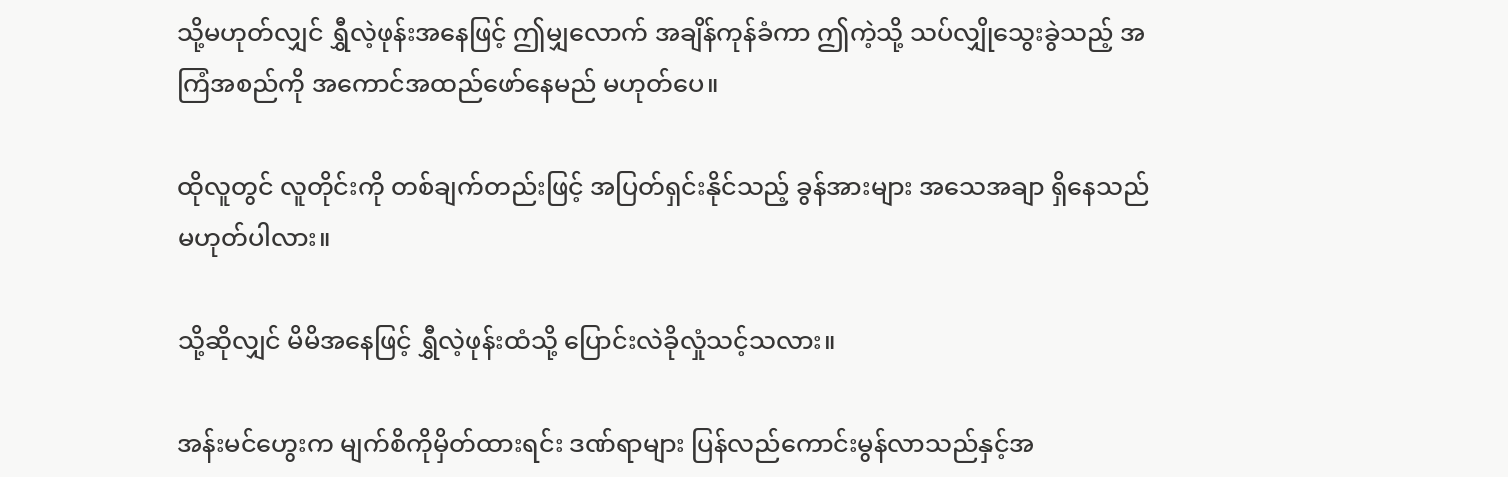သို့မဟုတ်လျှင် ရွှီလဲ့ဖုန်းအနေဖြင့် ဤမျှလောက် အချိန်ကုန်ခံကာ ဤကဲ့သို့ သပ်လျှိုသွေးခွဲသည့် အကြံအစည်ကို အကောင်အထည်ဖော်နေမည် မဟုတ်ပေ။

ထိုလူတွင် လူတိုင်းကို တစ်ချက်တည်းဖြင့် အပြတ်ရှင်းနိုင်သည့် ခွန်အားများ အသေအချာ ရှိနေသည် မဟုတ်ပါလား။

သို့ဆိုလျှင် မိမိအနေဖြင့် ရွှီလဲ့ဖုန်းထံသို့ ပြောင်းလဲခိုလှုံသင့်သလား။

အန်းမင်ဟွေးက မျက်စိကိုမှိတ်ထားရင်း ဒဏ်ရာများ ပြန်လည်ကောင်းမွန်လာသည်နှင့်အ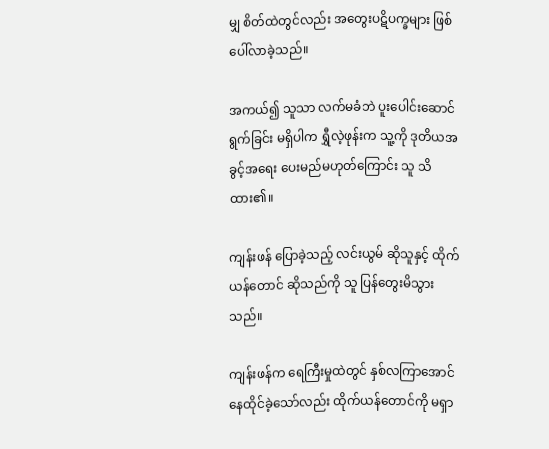မျှ စိတ်ထဲတွင်လည်း အတွေးပဋိပက္ခများ ဖြစ်ပေါ်လာခဲ့သည်။

အကယ်၍ သူသာ လက်မခံဘဲ ပူးပေါင်းဆောင်ရွက်ခြင်း မရှိပါက ရွှီလဲ့ဖုန်းက သူ့ကို ဒုတိယအခွင့်အရေး ပေးမည်မဟုတ်ကြောင်း သူ သိထား၏။

ကျန်းဖန် ပြောခဲ့သည့် လင်းယွမ် ဆိုသူနှင့် ထိုက်ယန်တောင် ဆိုသည်ကို သူ ပြန်တွေးမိသွားသည်။

ကျန်းဖန်က ရေကြီးမှုထဲတွင် နှစ်လကြာအောင် နေထိုင်ခဲ့သော်လည်း ထိုက်ယန်တောင်ကို မရှာ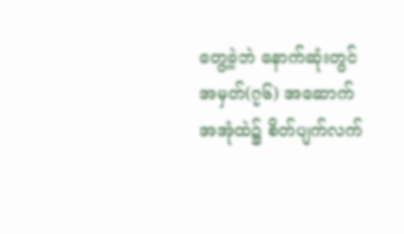တွေ့ခဲ့ဘဲ နောက်ဆုံးတွင် အမှတ်(၇၆) အဆောက်အအုံထဲ၌ စိတ်ပျက်လက်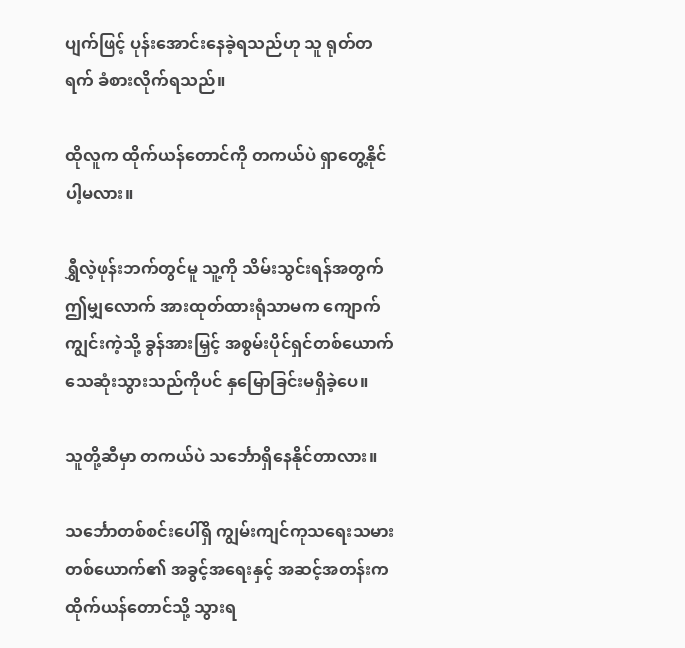ပျက်ဖြင့် ပုန်းအောင်းနေခဲ့ရသည်ဟု သူ ရုတ်တရက် ခံစားလိုက်ရသည်။

ထိုလူက ထိုက်ယန်တောင်ကို တကယ်ပဲ ရှာတွေ့နိုင်ပါ့မလား။

ရွှီလဲ့ဖုန်းဘက်တွင်မူ သူ့ကို သိမ်းသွင်းရန်အတွက် ဤမျှလောက် အားထုတ်ထားရုံသာမက ကျောက်ကျွင်းကဲ့သို့ ခွန်အားမြှင့် အစွမ်းပိုင်ရှင်တစ်ယောက် သေဆုံးသွားသည်ကိုပင် နှမြောခြင်းမရှိခဲ့ပေ။

သူတို့ဆီမှာ တကယ်ပဲ သင်္ဘောရှိနေနိုင်တာလား။

သင်္ဘောတစ်စင်းပေါ်ရှိ ကျွမ်းကျင်ကုသရေးသမားတစ်ယောက်၏ အခွင့်အရေးနှင့် အဆင့်အတန်းက ထိုက်ယန်တောင်သို့ သွားရ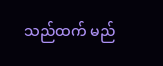သည်ထက် မည်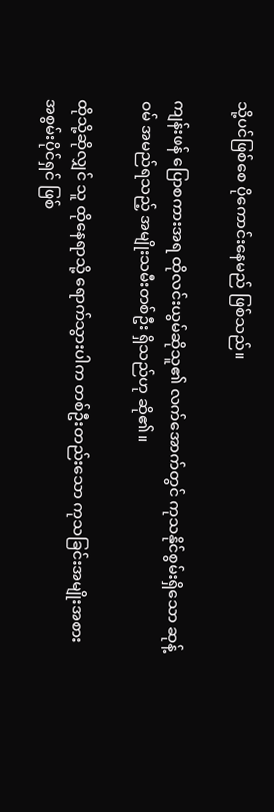သို့ပင်ဖြစ်စေ ပိုကောင်းနေမည် ဖြစ်သည်။

ကျန်းဖန် ပြောစကားအရ ထိုလင်းယွမ်ဆိုသူ၏ လက်အောက်တွင် ကုသနိုင်စွမ်းရှိသော ဆုန့်ဝမ် အမည်ရသည့် အမျိုးသမီးတစ်ဦး ရှိသည်ဟု ဆို၏။

ထိုသို့ဆိုလျှင် သူ ထိုနေရာသို့ ရောက်သွားပါက တစ်ဦးတည်းသော ကုသခြင်းအမျိုးအစား အစွမ်းပိုင်ရှင် ဖြစ်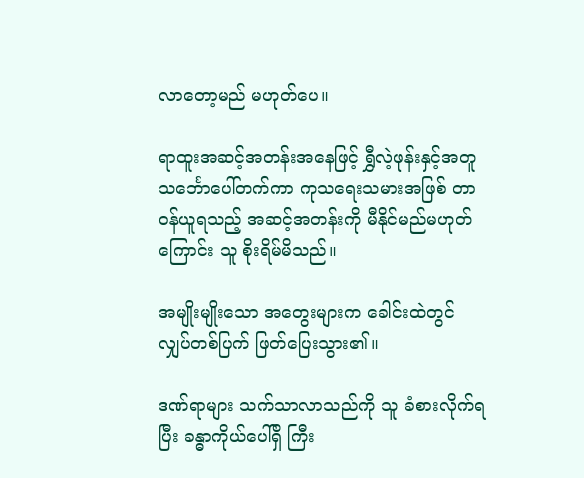လာတော့မည် မဟုတ်ပေ။

ရာထူးအဆင့်အတန်းအနေဖြင့် ရွှီလဲ့ဖုန်းနှင့်အတူ သင်္ဘောပေါ်တက်ကာ ကုသရေးသမားအဖြစ် တာဝန်ယူရသည့် အဆင့်အတန်းကို မီနိုင်မည်မဟုတ်ကြောင်း သူ စိုးရိမ်မိသည်။

အမျိုးမျိုးသော အတွေးများက ခေါင်းထဲတွင် လျှပ်တစ်ပြက် ဖြတ်ပြေးသွား၏။

ဒဏ်ရာများ သက်သာလာသည်ကို သူ ခံစားလိုက်ရပြီး ခန္ဓာကိုယ်ပေါ်ရှိ ကြီး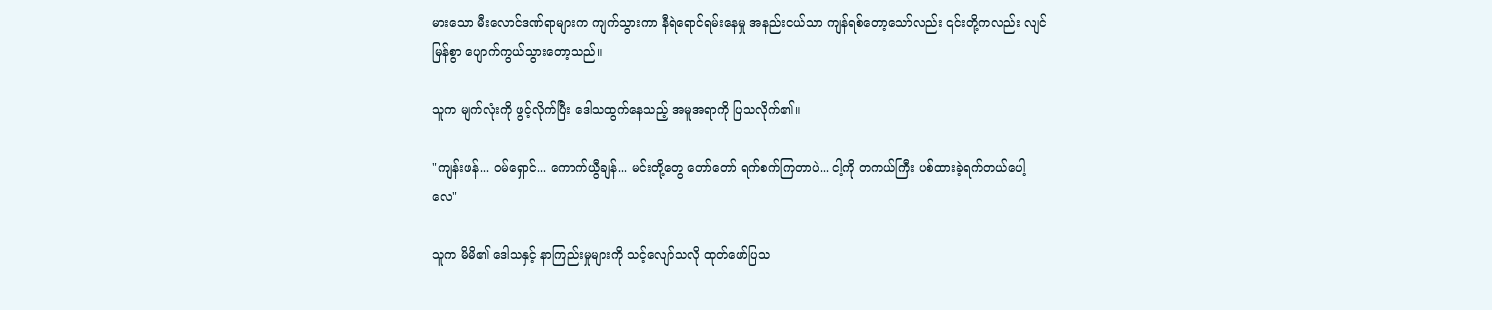မားသော မီးလောင်ဒဏ်ရာများက ကျက်သွားကာ နီရဲရောင်ရမ်းနေမှု အနည်းငယ်သာ ကျန်ရစ်တော့သော်လည်း ၎င်းတို့ကလည်း လျင်မြန်စွာ ပျောက်ကွယ်သွားတော့သည်။

သူက မျက်လုံးကို ဖွင့်လိုက်ပြီး ဒေါသထွက်နေသည့် အမူအရာကို ပြသလိုက်၏။

"ကျန်းဖန်... ဝမ်ရှောင်... ကောက်ယွီချန်... မင်းတို့တွေ တော်တော် ရက်စက်ကြတာပဲ... ငါ့ကို တကယ်ကြီး ပစ်ထားခဲ့ရက်တယ်ပေါ့လေ"

သူက မိမိ၏ ဒေါသနှင့် နာကြည်းမှုများကို သင့်လျော်သလို ထုတ်ဖော်ပြသ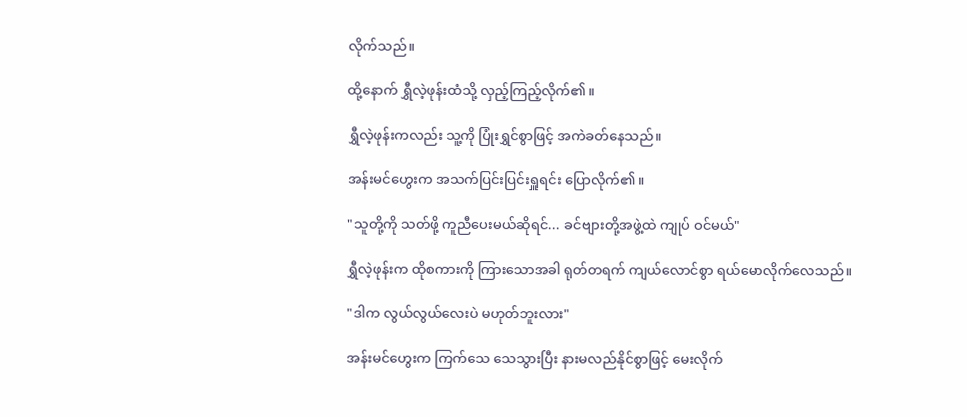လိုက်သည်။

ထို့နောက် ရွှီလဲ့ဖုန်းထံသို့ လှည့်ကြည့်လိုက်၏။

ရွှီလဲ့ဖုန်းကလည်း သူ့ကို ပြုံးရွှင်စွာဖြင့် အကဲခတ်နေသည်။

အန်းမင်ဟွေးက အသက်ပြင်းပြင်းရှူရင်း ပြောလိုက်၏။

"သူတို့ကို သတ်ဖို့ ကူညီပေးမယ်ဆိုရင်... ခင်ဗျားတို့အဖွဲ့ထဲ ကျုပ် ဝင်မယ်"

ရွှီလဲ့ဖုန်းက ထိုစကားကို ကြားသောအခါ ရုတ်တရက် ကျယ်လောင်စွာ ရယ်မောလိုက်လေသည်။

"ဒါက လွယ်လွယ်လေးပဲ မဟုတ်ဘူးလား"

အန်းမင်ဟွေးက ကြက်သေ သေသွားပြီး နားမလည်နိုင်စွာဖြင့် မေးလိုက်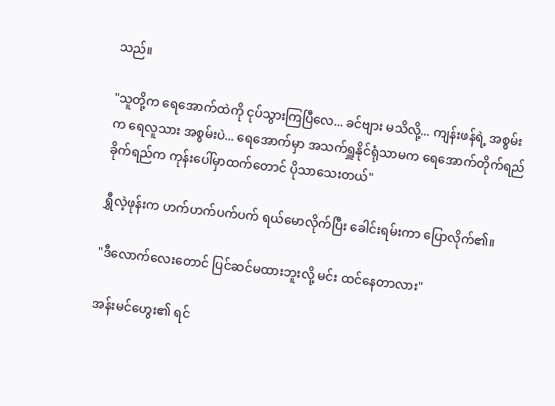သည်။

"သူတို့က ရေအောက်ထဲကို ငုပ်သွားကြပြီလေ... ခင်ဗျား မသိလို့... ကျန်းဖန်ရဲ့ အစွမ်းက ရေလူသား အစွမ်းပဲ... ရေအောက်မှာ အသက်ရှူနိုင်ရုံသာမက ရေအောက်တိုက်ရည်ခိုက်ရည်က ကုန်းပေါ်မှာထက်တောင် ပိုသာသေးတယ်"

ရွှီလဲ့ဖုန်းက ဟက်ဟက်ပက်ပက် ရယ်မောလိုက်ပြီး ခေါင်းရမ်းကာ ပြောလိုက်၏။

"ဒီလောက်လေးတောင် ပြင်ဆင်မထားဘူးလို့ မင်း ထင်နေတာလား"

အန်းမင်ဟွေး၏ ရင်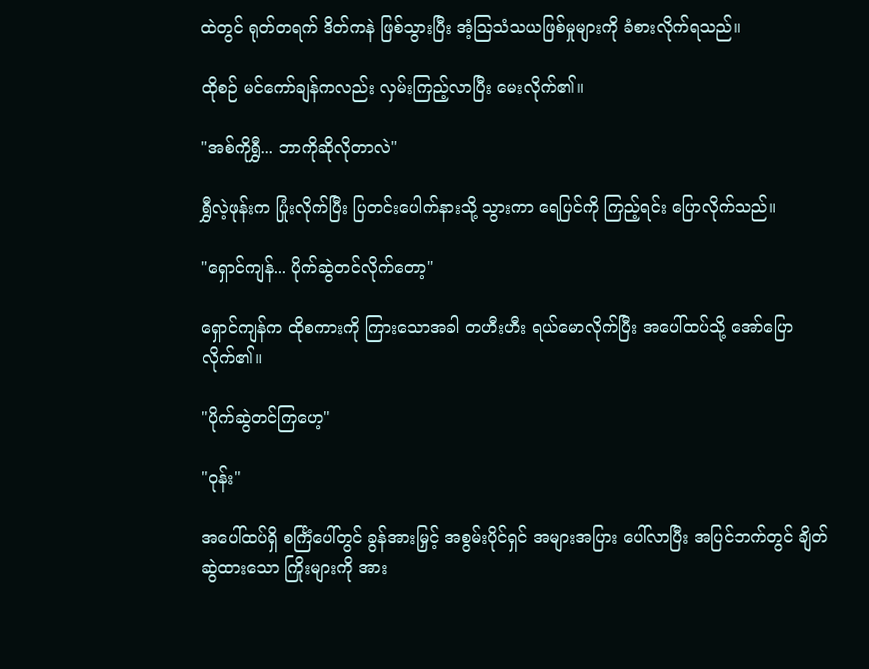ထဲတွင် ရုတ်တရက် ဒိတ်ကနဲ ဖြစ်သွားပြီး အံ့ဩသံသယဖြစ်မှုများကို ခံစားလိုက်ရသည်။

ထိုစဉ် မင်ကော်ချန်ကလည်း လှမ်းကြည့်လာပြီး မေးလိုက်၏။

"အစ်ကိုရွှီ... ဘာကိုဆိုလိုတာလဲ"

ရွှီလဲ့ဖုန်းက ပြုံးလိုက်ပြီး ပြတင်းပေါက်နားသို့ သွားကာ ရေပြင်ကို ကြည့်ရင်း ပြောလိုက်သည်။

"ရှောင်ကျန်... ပိုက်ဆွဲတင်လိုက်တော့"

ရှောင်ကျန်က ထိုစကားကို ကြားသောအခါ တဟီးဟီး ရယ်မောလိုက်ပြီး အပေါ်ထပ်သို့ အော်ပြောလိုက်၏။

"ပိုက်ဆွဲတင်ကြဟေ့"

"ဝုန်း"

အပေါ်ထပ်ရှိ စင်္ကြံပေါ်တွင် ခွန်အားမြှင့် အစွမ်းပိုင်ရှင် အများအပြား ပေါ်လာပြီး အပြင်ဘက်တွင် ချိတ်ဆွဲထားသော ကြိုးများကို အား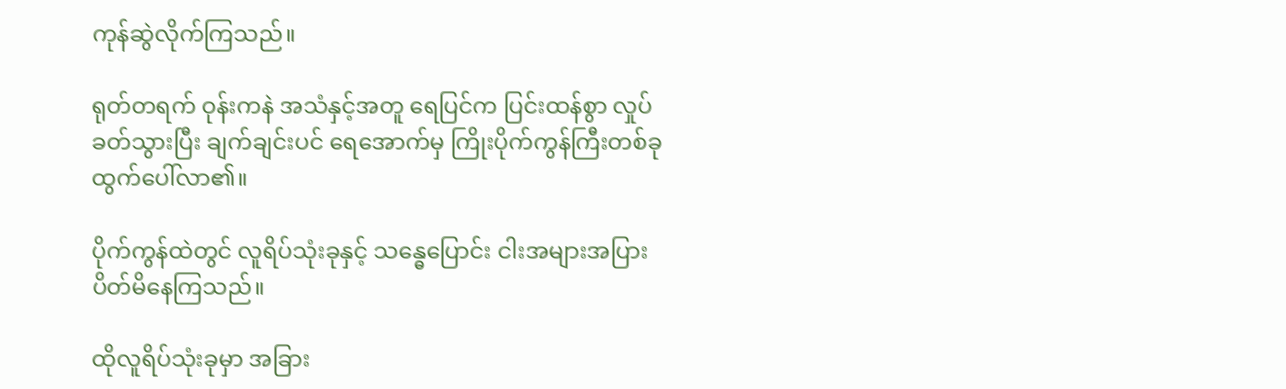ကုန်ဆွဲလိုက်ကြသည်။

ရုတ်တရက် ဝုန်းကနဲ အသံနှင့်အတူ ရေပြင်က ပြင်းထန်စွာ လှုပ်ခတ်သွားပြီး ချက်ချင်းပင် ရေအောက်မှ ကြိုးပိုက်ကွန်ကြီးတစ်ခု ထွက်ပေါ်လာ၏။

ပိုက်ကွန်ထဲတွင် လူရိပ်သုံးခုနှင့် သန္ဓေပြောင်း ငါးအများအပြား ပိတ်မိနေကြသည်။

ထိုလူရိပ်သုံးခုမှာ အခြား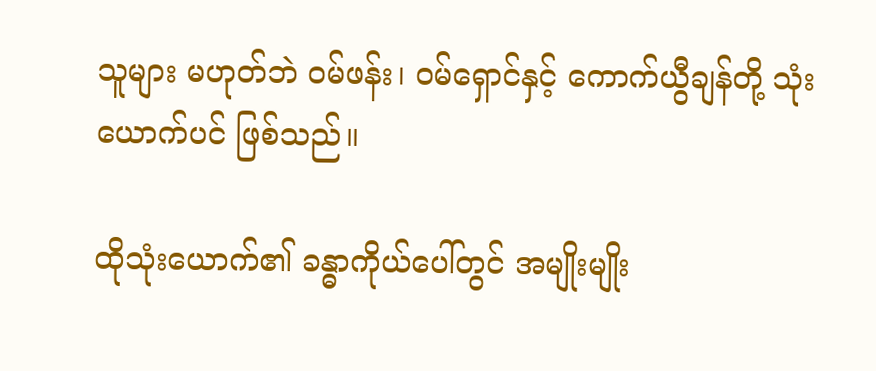သူများ မဟုတ်ဘဲ ဝမ်ဖန်း၊ ဝမ်ရှောင်နှင့် ကောက်ယွီချန်တို့ သုံးယောက်ပင် ဖြစ်သည်။

ထိုသုံးယောက်၏ ခန္ဓာကိုယ်ပေါ်တွင် အမျိုးမျိုး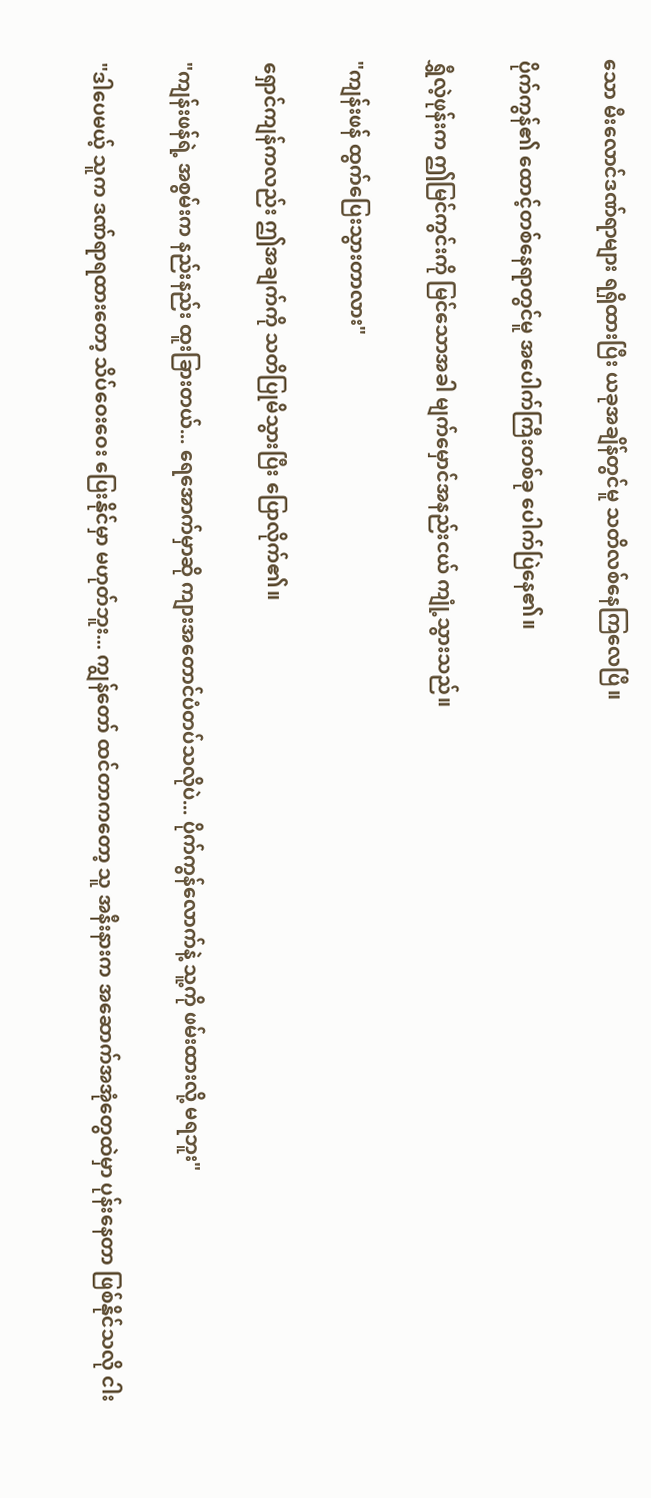သော မီးလောင်ဒဏ်ရာများ ရရှိထားပြီး ယခုအချိန်တွင်မူ သတိလစ်နေကြလေပြီ။

ပိုက်ကွန်၏ ထောင့်တစ်နေရာတွင်မူ အပေါက်ကြီးတစ်ခု ပေါက်ပြဲနေ၏။

ရွှီလဲ့ဖုန်းက ဤမြင်ကွင်းကို မြင်သောအခါ မျက်မှောင်အနည်းငယ် ကျုံ့သွားသည်။

"ကျန်းဖန် ထွက်ပြေးသွားတာလား"

ရှောင်ကျန်ကလည်း ဤအချက်ကို သတိပြုမိသွားပြီး ပြောလိုက်၏။

"ကျန်းဖန်ရဲ့ အစွမ်းက နည်းနည်း ထူးခြားတယ်... ရေအောက်မှာဆို ကျားအတောင်ပံတပ်သလိုပဲ... ပိုက်ကွန်လောက်နဲ့ သူ့ကို ဖမ်းထားလို့ မရဘူး"

"ဒါပေမယ့် သူက ဒဏ်ရာရထားတော့ သိပ်ဝေးဝေး ပြေးနိုင်မှာ မဟုတ်ဘူး... ကျွန်တော် ထင်တာကတော့ သူ အနီးနားက အဆောက်အအုံတွေထဲမှာ ပုန်းနေတာ ဖြစ်နိုင်သလို ငါး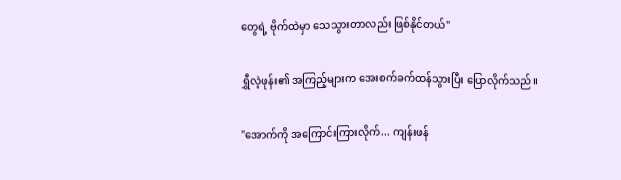တွေရဲ့ ဗိုက်ထဲမှာ သေသွားတာလည်း ဖြစ်နိုင်တယ်"

ရွှီလဲ့ဖုန်း၏ အကြည့်များက အေးစက်ခက်ထန်သွားပြီး ပြောလိုက်သည်။

"အောက်ကို အကြောင်းကြားလိုက်... ကျန်းဖန်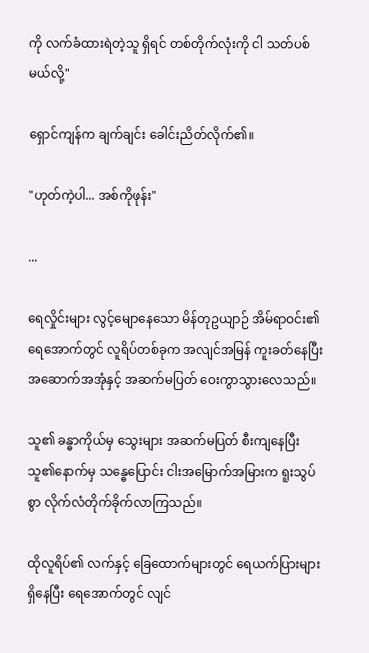ကို လက်ခံထားရဲတဲ့သူ ရှိရင် တစ်တိုက်လုံးကို ငါ သတ်ပစ်မယ်လို့"

ရှောင်ကျန်က ချက်ချင်း ခေါင်းညိတ်လိုက်၏။

"ဟုတ်ကဲ့ပါ... အစ်ကိုဖုန်း"

...

ရေလှိုင်းများ လွင့်မျောနေသော မိန်တုဥယျာဉ် အိမ်ရာဝင်း၏ ရေအောက်တွင် လူရိပ်တစ်ခုက အလျင်အမြန် ကူးခတ်နေပြီး အဆောက်အအုံနှင့် အဆက်မပြတ် ဝေးကွာသွားလေသည်။

သူ၏ ခန္ဓာကိုယ်မှ သွေးများ အဆက်မပြတ် စီးကျနေပြီး သူ၏နောက်မှ သန္ဓေပြောင်း ငါးအမြောက်အမြားက ရူးသွပ်စွာ လိုက်လံတိုက်ခိုက်လာကြသည်။

ထိုလူရိပ်၏ လက်နှင့် ခြေထောက်များတွင် ရေယက်ပြားများ ရှိနေပြီး ရေအောက်တွင် လျင်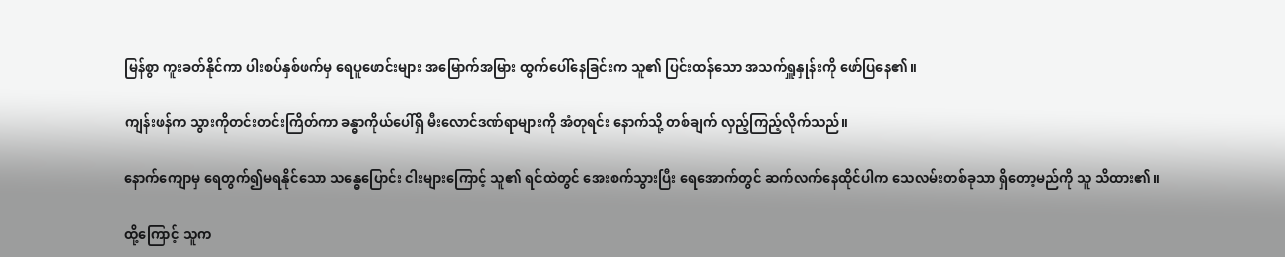မြန်စွာ ကူးခတ်နိုင်ကာ ပါးစပ်နှစ်ဖက်မှ ရေပူဖောင်းများ အမြောက်အမြား ထွက်ပေါ်နေခြင်းက သူ၏ ပြင်းထန်သော အသက်ရှူနှုန်းကို ဖော်ပြနေ၏။

ကျန်းဖန်က သွားကိုတင်းတင်းကြိတ်ကာ ခန္ဓာကိုယ်ပေါ်ရှိ မီးလောင်ဒဏ်ရာများကို အံတုရင်း နောက်သို့ တစ်ချက် လှည့်ကြည့်လိုက်သည်။

နောက်ကျောမှ ရေတွက်၍မရနိုင်သော သန္ဓေပြောင်း ငါးများကြောင့် သူ၏ ရင်ထဲတွင် အေးစက်သွားပြီး ရေအောက်တွင် ဆက်လက်နေထိုင်ပါက သေလမ်းတစ်ခုသာ ရှိတော့မည်ကို သူ သိထား၏။

ထို့ကြောင့် သူက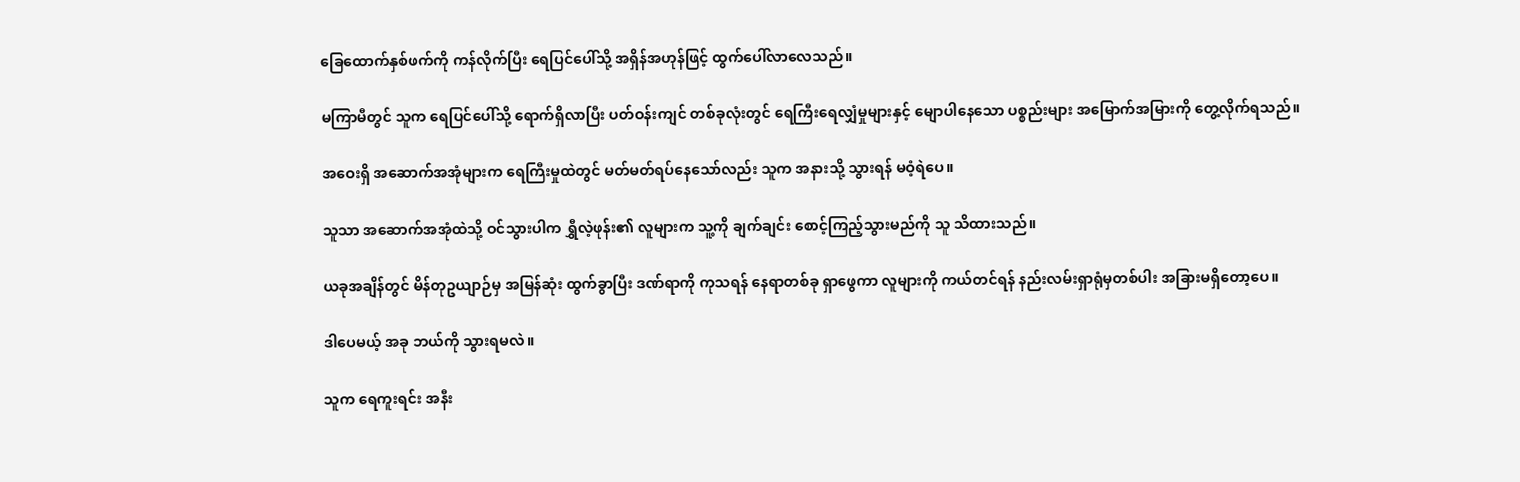ခြေထောက်နှစ်ဖက်ကို ကန်လိုက်ပြီး ရေပြင်ပေါ်သို့ အရှိန်အဟုန်ဖြင့် ထွက်ပေါ်လာလေသည်။

မကြာမီတွင် သူက ရေပြင်ပေါ်သို့ ရောက်ရှိလာပြီး ပတ်ဝန်းကျင် တစ်ခုလုံးတွင် ရေကြီးရေလျှံမှုများနှင့် မျောပါနေသော ပစ္စည်းများ အမြောက်အမြားကို တွေ့လိုက်ရသည်။

အဝေးရှိ အဆောက်အအုံများက ရေကြီးမှုထဲတွင် မတ်မတ်ရပ်နေသော်လည်း သူက အနားသို့ သွားရန် မဝံ့ရဲပေ။

သူသာ အဆောက်အအုံထဲသို့ ဝင်သွားပါက ရွှီလဲ့ဖုန်း၏ လူများက သူ့ကို ချက်ချင်း စောင့်ကြည့်သွားမည်ကို သူ သိထားသည်။

ယခုအချိန်တွင် မိန်တုဥယျာဉ်မှ အမြန်ဆုံး ထွက်ခွာပြီး ဒဏ်ရာကို ကုသရန် နေရာတစ်ခု ရှာဖွေကာ လူများကို ကယ်တင်ရန် နည်းလမ်းရှာရုံမှတစ်ပါး အခြားမရှိတော့ပေ။

ဒါပေမယ့် အခု ဘယ်ကို သွားရမလဲ။

သူက ရေကူးရင်း အနီး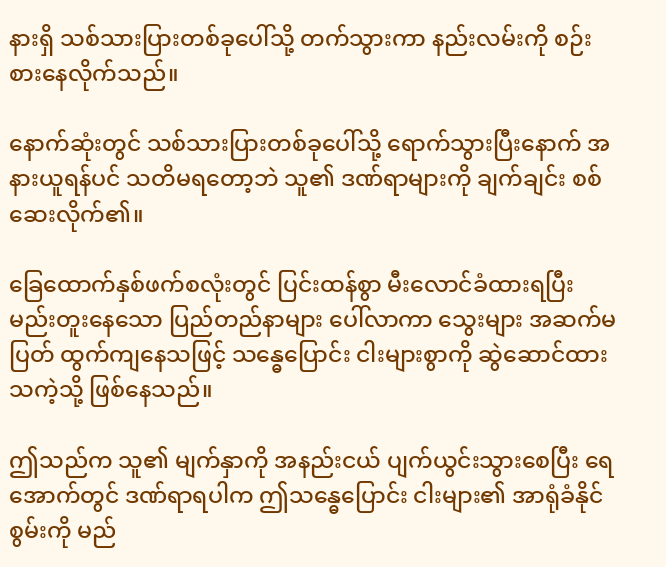နားရှိ သစ်သားပြားတစ်ခုပေါ်သို့ တက်သွားကာ နည်းလမ်းကို စဉ်းစားနေလိုက်သည်။

နောက်ဆုံးတွင် သစ်သားပြားတစ်ခုပေါ်သို့ ရောက်သွားပြီးနောက် အနားယူရန်ပင် သတိမရတော့ဘဲ သူ၏ ဒဏ်ရာများကို ချက်ချင်း စစ်ဆေးလိုက်၏။

ခြေထောက်နှစ်ဖက်စလုံးတွင် ပြင်းထန်စွာ မီးလောင်ခံထားရပြီး မည်းတူးနေသော ပြည်တည်နာများ ပေါ်လာကာ သွေးများ အဆက်မပြတ် ထွက်ကျနေသဖြင့် သန္ဓေပြောင်း ငါးများစွာကို ဆွဲဆောင်ထားသကဲ့သို့ ဖြစ်နေသည်။

ဤသည်က သူ၏ မျက်နှာကို အနည်းငယ် ပျက်ယွင်းသွားစေပြီး ရေအောက်တွင် ဒဏ်ရာရပါက ဤသန္ဓေပြောင်း ငါးများ၏ အာရုံခံနိုင်စွမ်းကို မည်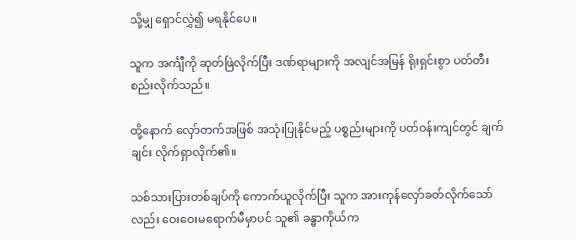သို့မျှ ရှောင်လွှဲ၍ မရနိုင်ပေ။

သူက အင်္ကျီကို ဆုတ်ဖြဲလိုက်ပြီး ဒဏ်ရာများကို အလျင်အမြန် ရိုးရှင်းစွာ ပတ်တီးစည်းလိုက်သည်။

ထို့နောက် လှော်တက်အဖြစ် အသုံးပြုနိုင်မည့် ပစ္စည်းများကို ပတ်ဝန်းကျင်တွင် ချက်ချင်း လိုက်ရှာလိုက်၏။

သစ်သားပြားတစ်ချပ်ကို ကောက်ယူလိုက်ပြီး သူက အားကုန်လှော်ခတ်လိုက်သော်လည်း ဝေးဝေးမရောက်မီမှာပင် သူ၏ ခန္ဓာကိုယ်က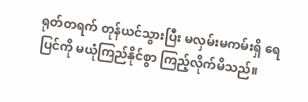ရုတ်တရက် တုန်ယင်သွားပြီး မလှမ်းမကမ်းရှိ ရေပြင်ကို မယုံကြည်နိုင်စွာ ကြည့်လိုက်မိသည်။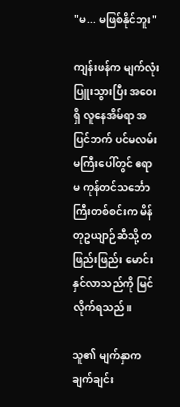"မ... မဖြစ်နိုင်ဘူး"

ကျန်းဖန်က မျက်လုံးပြူးသွားပြီး အဝေးရှိ လူနေအိမ်ရာ အပြင်ဘက် ပင်မလမ်းမကြီးပေါ်တွင် ဧရာမ ကုန်တင်သင်္ဘောကြီးတစ်စင်းက မိန်တုဥယျာဉ်ဆီသို့ တဖြည်းဖြည်း မောင်းနှင်လာသည်ကို မြင်လိုက်ရသည်။

သူ၏ မျက်နှာက ချက်ချင်း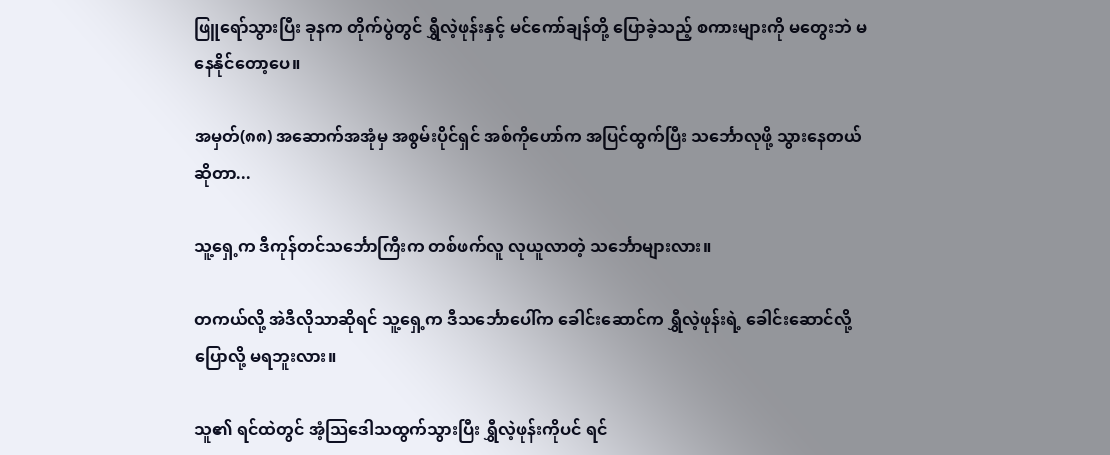ဖြူရော်သွားပြီး ခုနက တိုက်ပွဲတွင် ရွှီလဲ့ဖုန်းနှင့် မင်ကော်ချန်တို့ ပြောခဲ့သည့် စကားများကို မတွေးဘဲ မနေနိုင်တော့ပေ။

အမှတ်(၈၈) အဆောက်အအုံမှ အစွမ်းပိုင်ရှင် အစ်ကိုဟော်က အပြင်ထွက်ပြီး သင်္ဘောလုဖို့ သွားနေတယ်ဆိုတာ...

သူ့ရှေ့က ဒီကုန်တင်သင်္ဘောကြီးက တစ်ဖက်လူ လုယူလာတဲ့ သင်္ဘောများလား။

တကယ်လို့ အဲဒီလိုသာဆိုရင် သူ့ရှေ့က ဒီသင်္ဘောပေါ်က ခေါင်းဆောင်က ရွှီလဲ့ဖုန်းရဲ့ ခေါင်းဆောင်လို့ ပြောလို့ မရဘူးလား။

သူ၏ ရင်ထဲတွင် အံ့သြဒေါသထွက်သွားပြီး ရွှီလဲ့ဖုန်းကိုပင် ရင်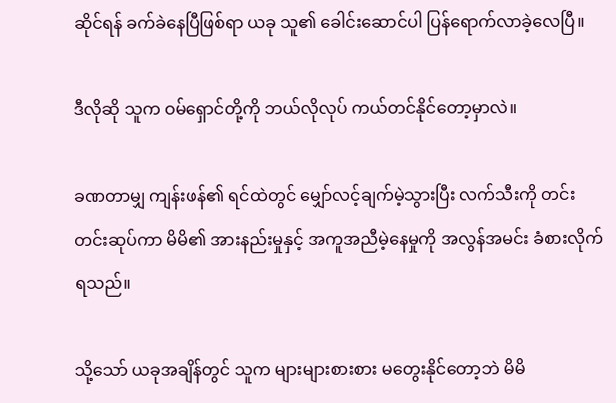ဆိုင်ရန် ခက်ခဲနေပြီဖြစ်ရာ ယခု သူ၏ ခေါင်းဆောင်ပါ ပြန်ရောက်လာခဲ့လေပြီ။

ဒီလိုဆို သူက ဝမ်ရှောင်တို့ကို ဘယ်လိုလုပ် ကယ်တင်နိုင်တော့မှာလဲ။

ခဏတာမျှ ကျန်းဖန်၏ ရင်ထဲတွင် မျှော်လင့်ချက်မဲ့သွားပြီး လက်သီးကို တင်းတင်းဆုပ်ကာ မိမိ၏ အားနည်းမှုနှင့် အကူအညီမဲ့နေမှုကို အလွန်အမင်း ခံစားလိုက်ရသည်။

သို့သော် ယခုအချိန်တွင် သူက များများစားစား မတွေးနိုင်တော့ဘဲ မိမိ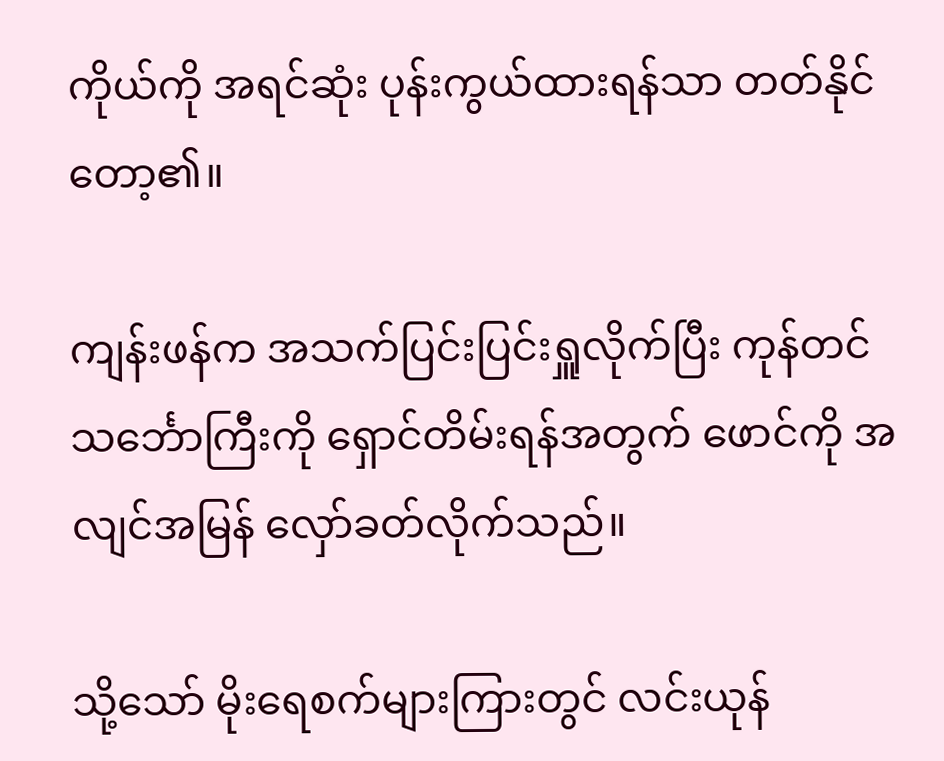ကိုယ်ကို အရင်ဆုံး ပုန်းကွယ်ထားရန်သာ တတ်နိုင်တော့၏။

ကျန်းဖန်က အသက်ပြင်းပြင်းရှူလိုက်ပြီး ကုန်တင်သင်္ဘောကြီးကို ရှောင်တိမ်းရန်အတွက် ဖောင်ကို အလျင်အမြန် လှော်ခတ်လိုက်သည်။

သို့သော် မိုးရေစက်များကြားတွင် လင်းယုန်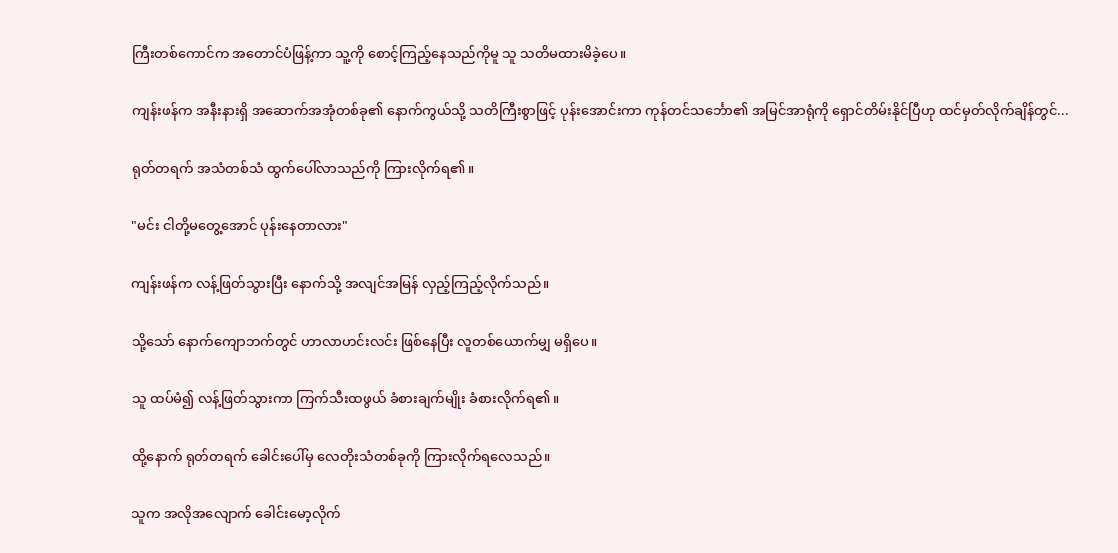ကြီးတစ်ကောင်က အတောင်ပံဖြန့်ကာ သူ့ကို စောင့်ကြည့်နေသည်ကိုမူ သူ သတိမထားမိခဲ့ပေ။

ကျန်းဖန်က အနီးနားရှိ အဆောက်အအုံတစ်ခု၏ နောက်ကွယ်သို့ သတိကြီးစွာဖြင့် ပုန်းအောင်းကာ ကုန်တင်သင်္ဘော၏ အမြင်အာရုံကို ရှောင်တိမ်းနိုင်ပြီဟု ထင်မှတ်လိုက်ချိန်တွင်...

ရုတ်တရက် အသံတစ်သံ ထွက်ပေါ်လာသည်ကို ကြားလိုက်ရ၏။

"မင်း ငါတို့မတွေ့အောင် ပုန်းနေတာလား"

ကျန်းဖန်က လန့်ဖြတ်သွားပြီး နောက်သို့ အလျင်အမြန် လှည့်ကြည့်လိုက်သည်။

သို့သော် နောက်ကျောဘက်တွင် ဟာလာဟင်းလင်း ဖြစ်နေပြီး လူတစ်ယောက်မျှ မရှိပေ။

သူ ထပ်မံ၍ လန့်ဖြတ်သွားကာ ကြက်သီးထဖွယ် ခံစားချက်မျိုး ခံစားလိုက်ရ၏။

ထို့နောက် ရုတ်တရက် ခေါင်းပေါ်မှ လေတိုးသံတစ်ခုကို ကြားလိုက်ရလေသည်။

သူက အလိုအလျောက် ခေါင်းမော့လိုက်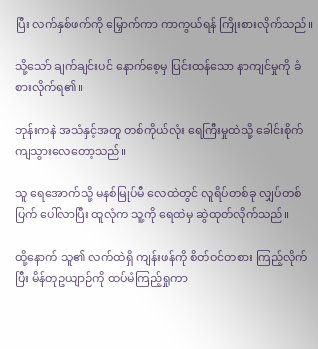ပြီး လက်နှစ်ဖက်ကို မြှောက်ကာ ကာကွယ်ရန် ကြိုးစားလိုက်သည်။

သို့သော် ချက်ချင်းပင် နောက်စေ့မှ ပြင်းထန်သော နာကျင်မှုကို ခံစားလိုက်ရ၏။

ဘုန်းကနဲ အသံနှင့်အတူ တစ်ကိုယ်လုံး ရေကြီးမှုထဲသို့ ခေါင်းစိုက်ကျသွားလေတော့သည်။

သူ ရေအောက်သို့ မနစ်မြုပ်မီ လေထဲတွင် လူရိပ်တစ်ခု လျှပ်တစ်ပြက် ပေါ်လာပြီး ထူလုံက သူ့ကို ရေထဲမှ ဆွဲထုတ်လိုက်သည်။

ထို့နောက် သူ၏ လက်ထဲရှိ ကျန်းဖန်ကို စိတ်ဝင်တစား ကြည့်လိုက်ပြီး မိန်တုဥယျာဉ်ကို ထပ်မံကြည့်ရှုကာ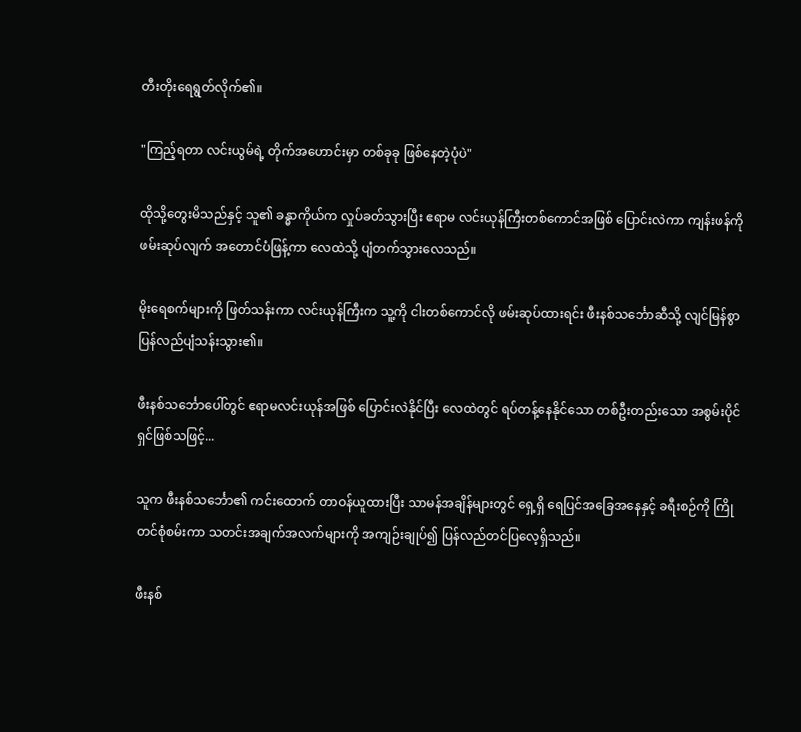တီးတိုးရေရွတ်လိုက်၏။

"ကြည့်ရတာ လင်းယွမ်ရဲ့ တိုက်အဟောင်းမှာ တစ်ခုခု ဖြစ်နေတဲ့ပုံပဲ"

ထိုသို့တွေးမိသည်နှင့် သူ၏ ခန္ဓာကိုယ်က လှုပ်ခတ်သွားပြီး ဧရာမ လင်းယုန်ကြီးတစ်ကောင်အဖြစ် ပြောင်းလဲကာ ကျန်းဖန်ကို ဖမ်းဆုပ်လျက် အတောင်ပံဖြန့်ကာ လေထဲသို့ ပျံတက်သွားလေသည်။

မိုးရေစက်များကို ဖြတ်သန်းကာ လင်းယုန်ကြီးက သူ့ကို ငါးတစ်ကောင်လို ဖမ်းဆုပ်ထားရင်း ဖီးနစ်သင်္ဘောဆီသို့ လျင်မြန်စွာ ပြန်လည်ပျံသန်းသွား၏။

ဖီးနစ်သင်္ဘောပေါ်တွင် ဧရာမလင်းယုန်အဖြစ် ပြောင်းလဲနိုင်ပြီး လေထဲတွင် ရပ်တန့်နေနိုင်သော တစ်ဦးတည်းသော အစွမ်းပိုင်ရှင်ဖြစ်သဖြင့်...

သူက ဖီးနစ်သင်္ဘော၏ ကင်းထောက် တာဝန်ယူထားပြီး သာမန်အချိန်များတွင် ရှေ့ရှိ ရေပြင်အခြေအနေနှင့် ခရီးစဉ်ကို ကြိုတင်စုံစမ်းကာ သတင်းအချက်အလက်များကို အကျဉ်းချုပ်၍ ပြန်လည်တင်ပြလေ့ရှိသည်။

ဖီးနစ်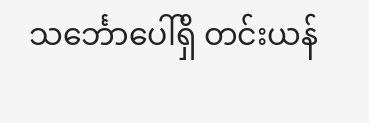သင်္ဘောပေါ်ရှိ တင်းယန်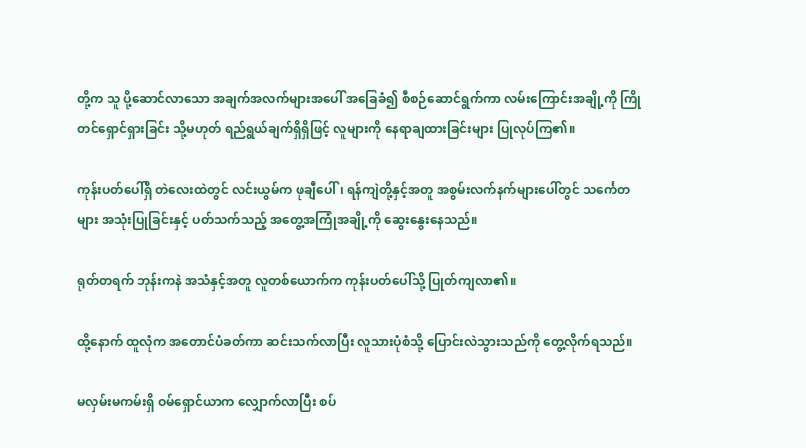တို့က သူ ပို့ဆောင်လာသော အချက်အလက်များအပေါ် အခြေခံ၍ စီစဉ်ဆောင်ရွက်ကာ လမ်းကြောင်းအချို့ကို ကြိုတင်ရှောင်ရှားခြင်း သို့မဟုတ် ရည်ရွယ်ချက်ရှိရှိဖြင့် လူများကို နေရာချထားခြင်းများ ပြုလုပ်ကြ၏။

ကုန်းပတ်ပေါ်ရှိ တဲလေးထဲတွင် လင်းယွမ်က ဖုချီပေါ်၊ ရန်ကျဲတို့နှင့်အတူ အစွမ်းလက်နက်များပေါ်တွင် သင်္ကေတများ အသုံးပြုခြင်းနှင့် ပတ်သက်သည့် အတွေ့အကြုံအချို့ကို ဆွေးနွေးနေသည်။

ရုတ်တရက် ဘုန်းကနဲ အသံနှင့်အတူ လူတစ်ယောက်က ကုန်းပတ်ပေါ်သို့ ပြုတ်ကျလာ၏။

ထို့နောက် ထူလုံက အတောင်ပံခတ်ကာ ဆင်းသက်လာပြီး လူသားပုံစံသို့ ပြောင်းလဲသွားသည်ကို တွေ့လိုက်ရသည်။

မလှမ်းမကမ်းရှိ ဝမ်ရှောင်ယာက လျှောက်လာပြီး စပ်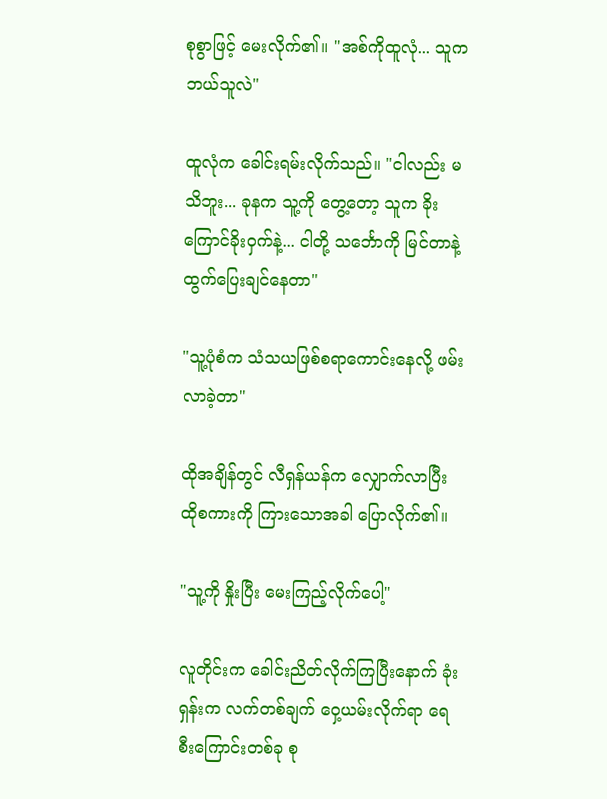စုစွာဖြင့် မေးလိုက်၏။ "အစ်ကိုထူလုံ... သူက ဘယ်သူလဲ"

ထူလုံက ခေါင်းရမ်းလိုက်သည်။ "ငါလည်း မသိဘူး... ခုနက သူ့ကို တွေ့တော့ သူက ခိုးကြောင်ခိုးဝှက်နဲ့... ငါတို့ သင်္ဘောကို မြင်တာနဲ့ ထွက်ပြေးချင်နေတာ"

"သူ့ပုံစံက သံသယဖြစ်စရာကောင်းနေလို့ ဖမ်းလာခဲ့တာ"

ထိုအချိန်တွင် လီရှန်ယန်က လျှောက်လာပြီး ထိုစကားကို ကြားသောအခါ ပြောလိုက်၏။

"သူ့ကို နှိုးပြီး မေးကြည့်လိုက်ပေါ့"

လူတိုင်းက ခေါင်းညိတ်လိုက်ကြပြီးနောက် ခုံးရှန်းက လက်တစ်ချက် ဝှေ့ယမ်းလိုက်ရာ ရေစီးကြောင်းတစ်ခု စု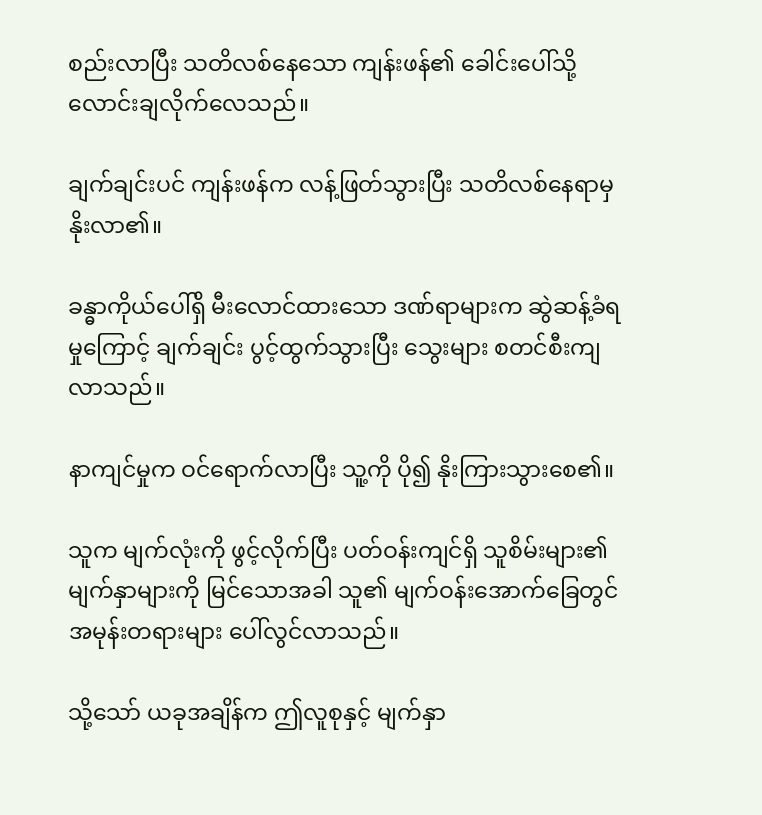စည်းလာပြီး သတိလစ်နေသော ကျန်းဖန်၏ ခေါင်းပေါ်သို့ လောင်းချလိုက်လေသည်။

ချက်ချင်းပင် ကျန်းဖန်က လန့်ဖြတ်သွားပြီး သတိလစ်နေရာမှ နိုးလာ၏။

ခန္ဓာကိုယ်ပေါ်ရှိ မီးလောင်ထားသော ဒဏ်ရာများက ဆွဲဆန့်ခံရမှုကြောင့် ချက်ချင်း ပွင့်ထွက်သွားပြီး သွေးများ စတင်စီးကျလာသည်။

နာကျင်မှုက ဝင်ရောက်လာပြီး သူ့ကို ပို၍ နိုးကြားသွားစေ၏။

သူက မျက်လုံးကို ဖွင့်လိုက်ပြီး ပတ်ဝန်းကျင်ရှိ သူစိမ်းများ၏ မျက်နှာများကို မြင်သောအခါ သူ၏ မျက်ဝန်းအောက်ခြေတွင် အမုန်းတရားများ ပေါ်လွင်လာသည်။

သို့သော် ယခုအချိန်က ဤလူစုနှင့် မျက်နှာ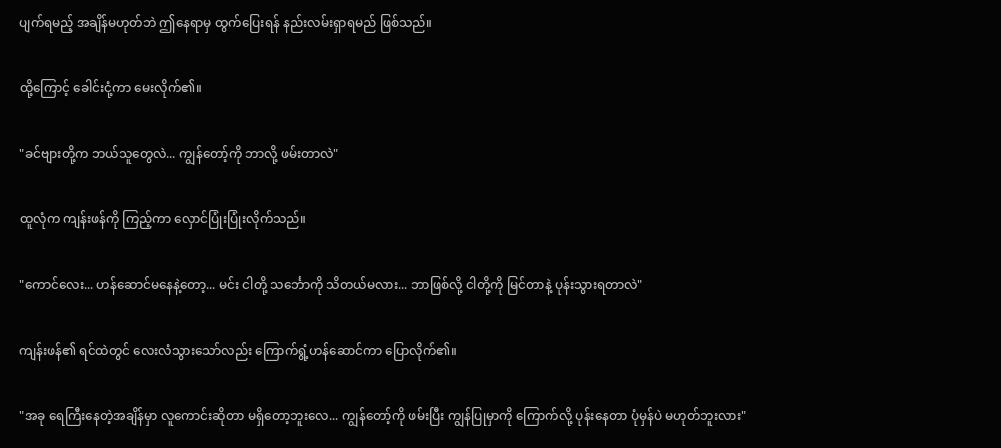ပျက်ရမည့် အချိန်မဟုတ်ဘဲ ဤနေရာမှ ထွက်ပြေးရန် နည်းလမ်းရှာရမည် ဖြစ်သည်။

ထို့ကြောင့် ခေါင်းငုံ့ကာ မေးလိုက်၏။

"ခင်ဗျားတို့က ဘယ်သူတွေလဲ... ကျွန်တော့်ကို ဘာလို့ ဖမ်းတာလဲ"

ထူလုံက ကျန်းဖန်ကို ကြည့်ကာ လှောင်ပြုံးပြုံးလိုက်သည်။

"ကောင်လေး... ဟန်ဆောင်မနေနဲ့တော့... မင်း ငါတို့ သင်္ဘောကို သိတယ်မလား... ဘာဖြစ်လို့ ငါတို့ကို မြင်တာနဲ့ ပုန်းသွားရတာလဲ"

ကျန်းဖန်၏ ရင်ထဲတွင် လေးလံသွားသော်လည်း ကြောက်ရွံ့ဟန်ဆောင်ကာ ပြောလိုက်၏။

"အခု ရေကြီးနေတဲ့အချိန်မှာ လူကောင်းဆိုတာ မရှိတော့ဘူးလေ... ကျွန်တော့်ကို ဖမ်းပြီး ကျွန်ပြုမှာကို ကြောက်လို့ ပုန်းနေတာ ပုံမှန်ပဲ မဟုတ်ဘူးလား"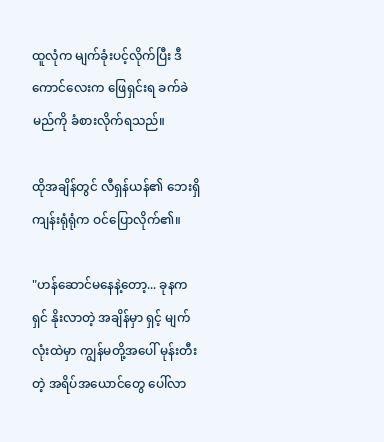ထူလုံက မျက်ခုံးပင့်လိုက်ပြီး ဒီကောင်လေးက ဖြေရှင်းရ ခက်ခဲမည်ကို ခံစားလိုက်ရသည်။

ထိုအချိန်တွင် လီရှန်ယန်၏ ဘေးရှိ ကျန်းရုံရုံက ဝင်ပြောလိုက်၏။

"ဟန်ဆောင်မနေနဲ့တော့... ခုနက ရှင် နိုးလာတဲ့ အချိန်မှာ ရှင့် မျက်လုံးထဲမှာ ကျွန်မတို့အပေါ် မုန်းတီးတဲ့ အရိပ်အယောင်တွေ ပေါ်လာ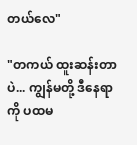တယ်လေ"

"တကယ် ထူးဆန်းတာပဲ... ကျွန်မတို့ ဒီနေရာကို ပထမ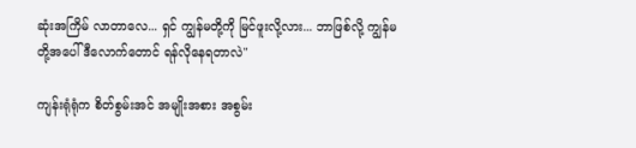ဆုံးအကြိမ် လာတာလေ... ရှင် ကျွန်မတို့ကို မြင်ဖူးလို့လား... ဘာဖြစ်လို့ ကျွန်မတို့အပေါ် ဒီလောက်တောင် ရန်လိုနေရတာလဲ"

ကျန်းရုံရုံက စိတ်စွမ်းအင် အမျိုးအစား အစွမ်း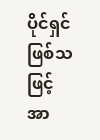ပိုင်ရှင် ဖြစ်သဖြင့် အာ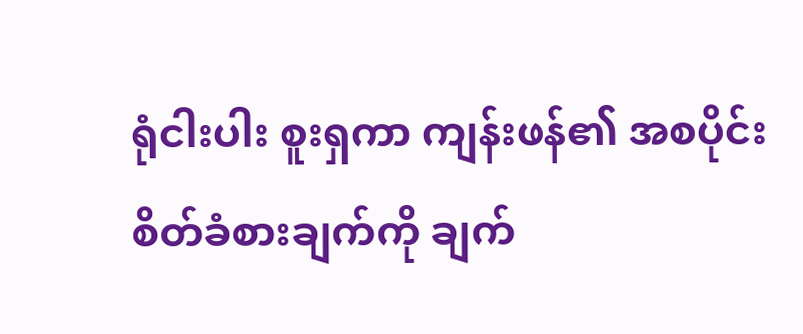ရုံငါးပါး စူးရှကာ ကျန်းဖန်၏ အစပိုင်း စိတ်ခံစားချက်ကို ချက်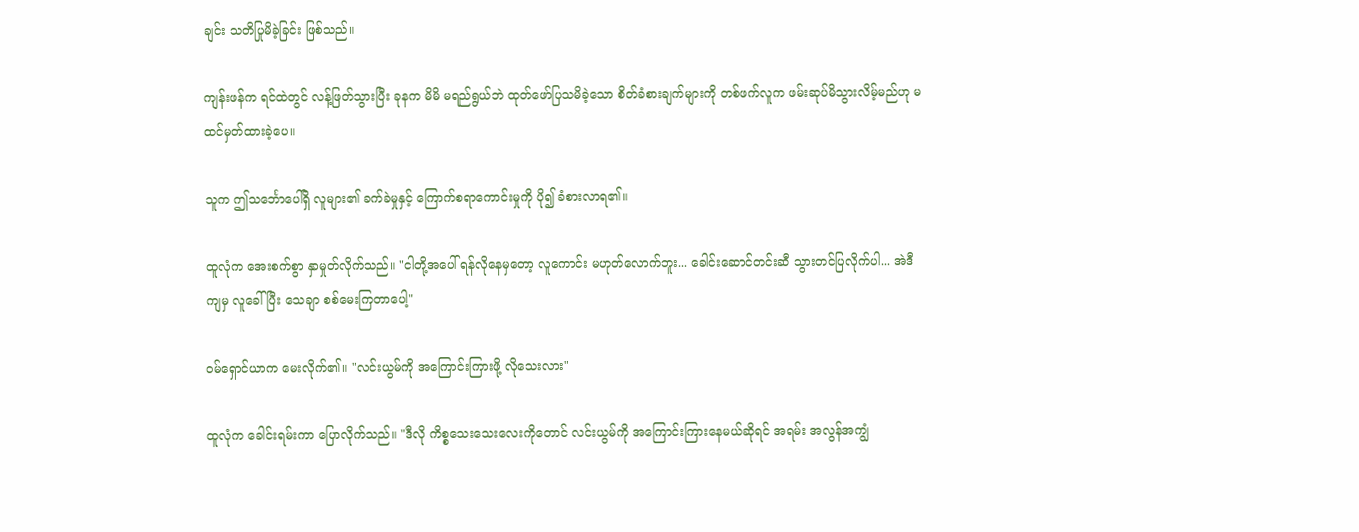ချင်း သတိပြုမိခဲ့ခြင်း ဖြစ်သည်။

ကျန်းဖန်က ရင်ထဲတွင် လန့်ဖြတ်သွားပြီး ခုနက မိမိ မရည်ရွယ်ဘဲ ထုတ်ဖော်ပြသမိခဲ့သော စိတ်ခံစားချက်များကို တစ်ဖက်လူက ဖမ်းဆုပ်မိသွားလိမ့်မည်ဟု မထင်မှတ်ထားခဲ့ပေ။

သူက ဤသင်္ဘောပေါ်ရှိ လူများ၏ ခက်ခဲမှုနှင့် ကြောက်စရာကောင်းမှုကို ပို၍ ခံစားလာရ၏။

ထူလုံက အေးစက်စွာ နှာမှုတ်လိုက်သည်။ "ငါတို့အပေါ် ရန်လိုနေမှတော့ လူကောင်း မဟုတ်လောက်ဘူး... ခေါင်းဆောင်တင်းဆီ သွားတင်ပြလိုက်ပါ... အဲဒီကျမှ လူခေါ်ပြီး သေချာ စစ်မေးကြတာပေါ့"

ဝမ်ရှောင်ယာက မေးလိုက်၏။ "လင်းယွမ်ကို အကြောင်းကြားဖို့ လိုသေးလား"

ထူလုံက ခေါင်းရမ်းကာ ပြောလိုက်သည်။ "ဒီလို ကိစ္စသေးသေးလေးကိုတောင် လင်းယွမ်ကို အကြောင်းကြားနေမယ်ဆိုရင် အရမ်း အလွန်အကျွံ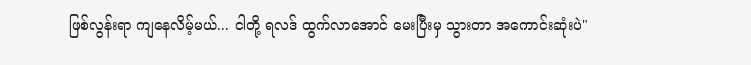ဖြစ်လွန်းရာ ကျနေလိမ့်မယ်... ငါတို့ ရလဒ် ထွက်လာအောင် မေးပြီးမှ သွားတာ အကောင်းဆုံးပဲ"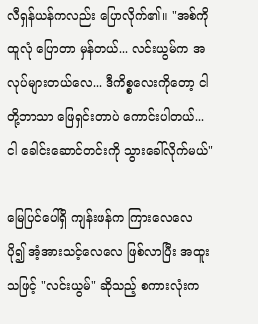လီရှန်ယန်ကလည်း ပြောလိုက်၏။ "အစ်ကိုထူလုံ ပြောတာ မှန်တယ်... လင်းယွမ်က အလုပ်များတယ်လေ... ဒီကိစ္စလေးကိုတော့ ငါတို့ဘာသာ ဖြေရှင်းတာပဲ ကောင်းပါတယ်... ငါ ခေါင်းဆောင်တင်းကို သွားခေါ်လိုက်မယ်"

မြေပြင်ပေါ်ရှိ ကျန်းဖန်က ကြားလေလေ ပို၍ အံ့အားသင့်လေလေ ဖြစ်လာပြီး အထူးသဖြင့် "လင်းယွမ်" ဆိုသည့် စကားလုံးက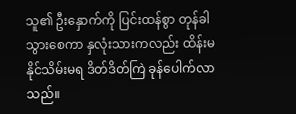သူ၏ ဦးနှောက်ကို ပြင်းထန်စွာ တုန်ခါသွားစေကာ နှလုံးသားကလည်း ထိန်းမနိုင်သိမ်းမရ ဒိတ်ဒိတ်ကြဲ ခုန်ပေါက်လာသည်။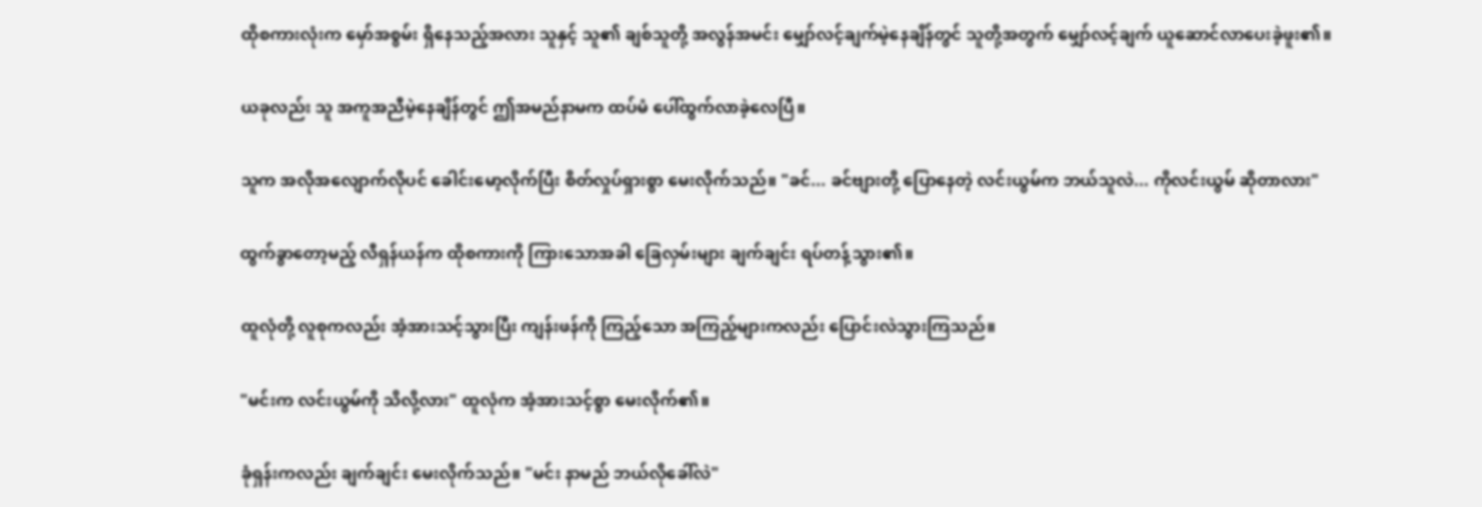ထိုစကားလုံးက မှော်အစွမ်း ရှိနေသည့်အလား သူနှင့် သူ၏ ချစ်သူတို့ အလွန်အမင်း မျှော်လင့်ချက်မဲ့နေချိန်တွင် သူတို့အတွက် မျှော်လင့်ချက် ယူဆောင်လာပေးခဲ့ဖူး၏။

ယခုလည်း သူ အကူအညီမဲ့နေချိန်တွင် ဤအမည်နာမက ထပ်မံ ပေါ်ထွက်လာခဲ့လေပြီ။

သူက အလိုအလျောက်လိုပင် ခေါင်းမော့လိုက်ပြီး စိတ်လှုပ်ရှားစွာ မေးလိုက်သည်။ "ခင်... ခင်ဗျားတို့ ပြောနေတဲ့ လင်းယွမ်က ဘယ်သူလဲ... ကိုလင်းယွမ် ဆိုတာလား"

ထွက်ခွာတော့မည့် လီရှန်ယန်က ထိုစကားကို ကြားသောအခါ ခြေလှမ်းများ ချက်ချင်း ရပ်တန့်သွား၏။

ထူလုံတို့ လူစုကလည်း အံ့အားသင့်သွားပြီး ကျန်းဖန်ကို ကြည့်သော အကြည့်များကလည်း ပြောင်းလဲသွားကြသည်။

"မင်းက လင်းယွမ်ကို သိလို့လား" ထူလုံက အံ့အားသင့်စွာ မေးလိုက်၏။

ခုံရှန်းကလည်း ချက်ချင်း မေးလိုက်သည်။ "မင်း နာမည် ဘယ်လိုခေါ်လဲ"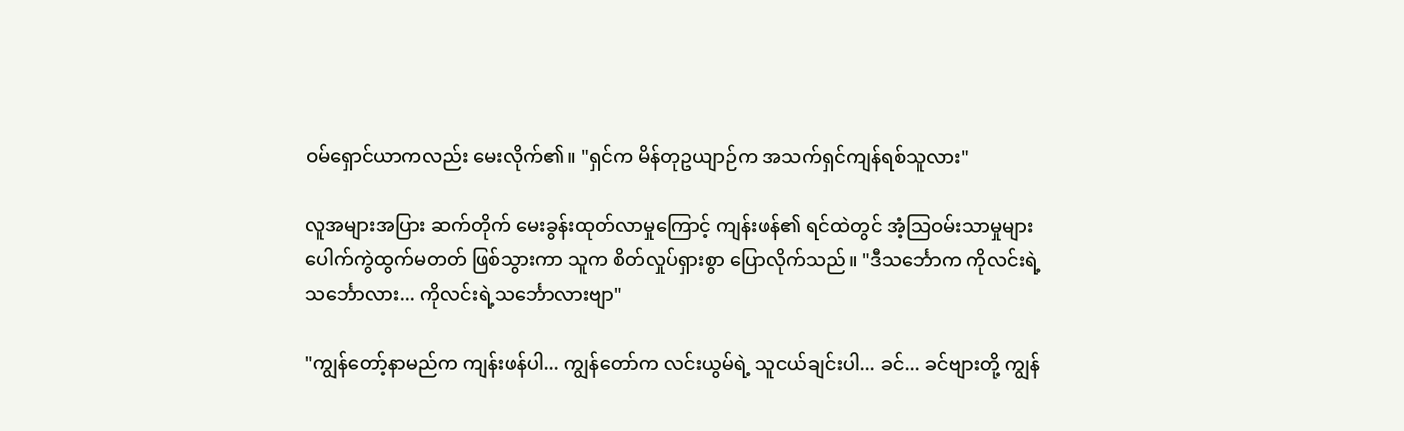ဝမ်ရှောင်ယာကလည်း မေးလိုက်၏။ "ရှင်က မိန်တုဥယျာဉ်က အသက်ရှင်ကျန်ရစ်သူလား"

လူအများအပြား ဆက်တိုက် မေးခွန်းထုတ်လာမှုကြောင့် ကျန်းဖန်၏ ရင်ထဲတွင် အံ့သြဝမ်းသာမှုများ ပေါက်ကွဲထွက်မတတ် ဖြစ်သွားကာ သူက စိတ်လှုပ်ရှားစွာ ပြောလိုက်သည်။ "ဒီသင်္ဘောက ကိုလင်းရဲ့သင်္ဘောလား... ကိုလင်းရဲ့သင်္ဘောလားဗျာ"

"ကျွန်တော့်နာမည်က ကျန်းဖန်ပါ... ကျွန်တော်က လင်းယွမ်ရဲ့ သူငယ်ချင်းပါ... ခင်... ခင်ဗျားတို့ ကျွန်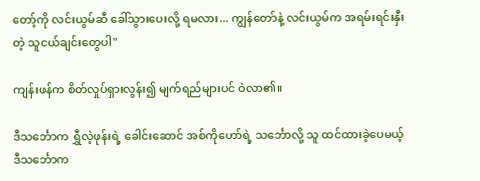တော့်ကို လင်းယွမ်ဆီ ခေါ်သွားပေးလို့ ရမလား... ကျွန်တော်နဲ့ လင်းယွမ်က အရမ်းရင်းနှီးတဲ့ သူငယ်ချင်းတွေပါ"

ကျန်းဖန်က စိတ်လှုပ်ရှားလွန်း၍ မျက်ရည်များပင် ဝဲလာ၏။

ဒီသင်္ဘောက ရွှီလဲ့ဖုန်းရဲ့ ခေါင်းဆောင် အစ်ကိုဟော်ရဲ့ သင်္ဘောလို့ သူ ထင်ထားခဲ့ပေမယ့် ဒီသင်္ဘောက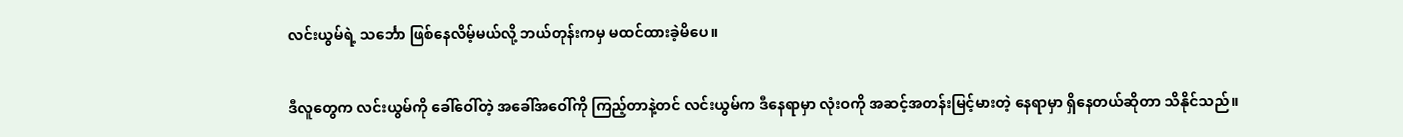လင်းယွမ်ရဲ့ သင်္ဘော ဖြစ်နေလိမ့်မယ်လို့ ဘယ်တုန်းကမှ မထင်ထားခဲ့မိပေ။

ဒီလူတွေက လင်းယွမ်ကို ခေါ်ဝေါ်တဲ့ အခေါ်အဝေါ်ကို ကြည့်တာနဲ့တင် လင်းယွမ်က ဒီနေရာမှာ လုံးဝကို အဆင့်အတန်းမြင့်မားတဲ့ နေရာမှာ ရှိနေတယ်ဆိုတာ သိနိုင်သည်။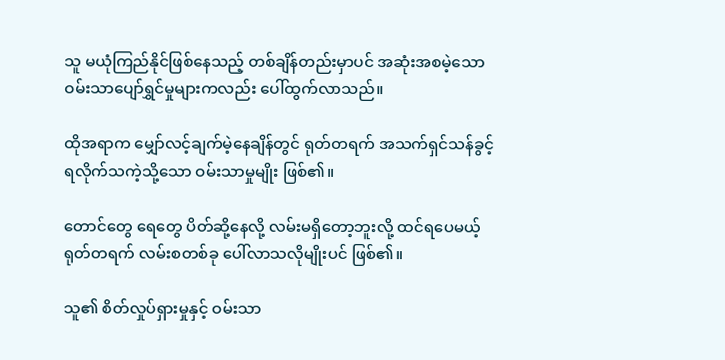သူ မယုံကြည်နိုင်ဖြစ်နေသည့် တစ်ချိန်တည်းမှာပင် အဆုံးအစမဲ့သော ဝမ်းသာပျော်ရွှင်မှုများကလည်း ပေါ်ထွက်လာသည်။

ထိုအရာက မျှော်လင့်ချက်မဲ့နေချိန်တွင် ရုတ်တရက် အသက်ရှင်သန်ခွင့် ရလိုက်သကဲ့သို့သော ဝမ်းသာမှုမျိုး ဖြစ်၏။

တောင်တွေ ရေတွေ ပိတ်ဆို့နေလို့ လမ်းမရှိတော့ဘူးလို့ ထင်ရပေမယ့် ရုတ်တရက် လမ်းစတစ်ခု ပေါ်လာသလိုမျိုးပင် ဖြစ်၏။

သူ၏ စိတ်လှုပ်ရှားမှုနှင့် ဝမ်းသာ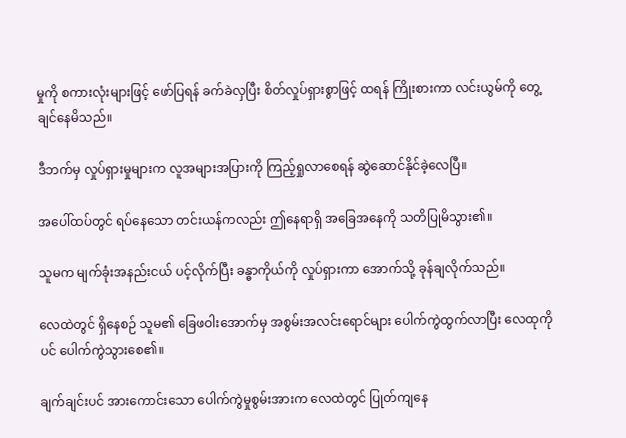မှုကို စကားလုံးများဖြင့် ဖော်ပြရန် ခက်ခဲလှပြီး စိတ်လှုပ်ရှားစွာဖြင့် ထရန် ကြိုးစားကာ လင်းယွမ်ကို တွေ့ချင်နေမိသည်။

ဒီဘက်မှ လှုပ်ရှားမှုများက လူအများအပြားကို ကြည့်ရှုလာစေရန် ဆွဲဆောင်နိုင်ခဲ့လေပြီ။

အပေါ်ထပ်တွင် ရပ်နေသော တင်းယန်ကလည်း ဤနေရာရှိ အခြေအနေကို သတိပြုမိသွား၏။

သူမက မျက်ခုံးအနည်းငယ် ပင့်လိုက်ပြီး ခန္ဓာကိုယ်ကို လှုပ်ရှားကာ အောက်သို့ ခုန်ချလိုက်သည်။

လေထဲတွင် ရှိနေစဉ် သူမ၏ ခြေဖဝါးအောက်မှ အစွမ်းအလင်းရောင်များ ပေါက်ကွဲထွက်လာပြီး လေထုကိုပင် ပေါက်ကွဲသွားစေ၏။

ချက်ချင်းပင် အားကောင်းသော ပေါက်ကွဲမှုစွမ်းအားက လေထဲတွင် ပြုတ်ကျနေ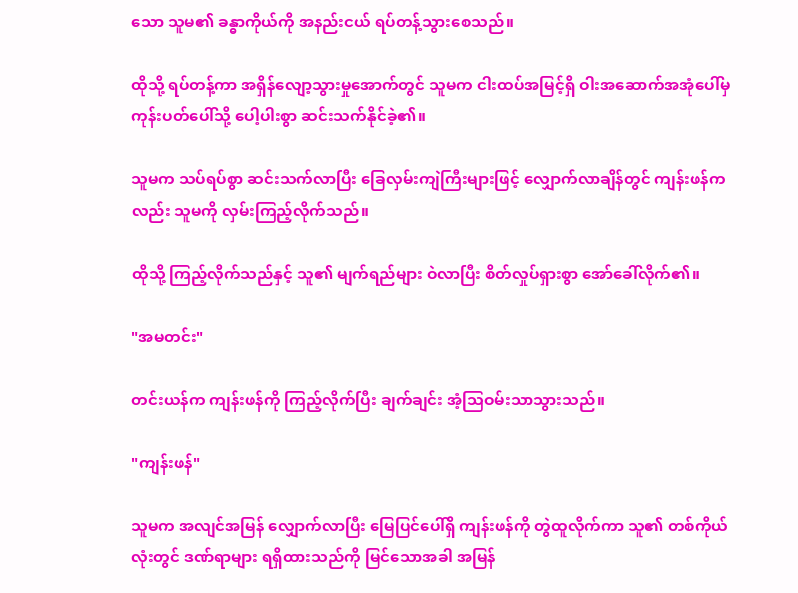သော သူမ၏ ခန္ဓာကိုယ်ကို အနည်းငယ် ရပ်တန့်သွားစေသည်။

ထိုသို့ ရပ်တန့်ကာ အရှိန်လျော့သွားမှုအောက်တွင် သူမက ငါးထပ်အမြင့်ရှိ ဝါးအဆောက်အအုံပေါ်မှ ကုန်းပတ်ပေါ်သို့ ပေါ့ပါးစွာ ဆင်းသက်နိုင်ခဲ့၏။

သူမက သပ်ရပ်စွာ ဆင်းသက်လာပြီး ခြေလှမ်းကျဲကြီးများဖြင့် လျှောက်လာချိန်တွင် ကျန်းဖန်ကလည်း သူမကို လှမ်းကြည့်လိုက်သည်။

ထိုသို့ ကြည့်လိုက်သည်နှင့် သူ၏ မျက်ရည်များ ဝဲလာပြီး စိတ်လှုပ်ရှားစွာ အော်ခေါ်လိုက်၏။

"အမတင်း"

တင်းယန်က ကျန်းဖန်ကို ကြည့်လိုက်ပြီး ချက်ချင်း အံ့သြဝမ်းသာသွားသည်။

"ကျန်းဖန်"

သူမက အလျင်အမြန် လျှောက်လာပြီး မြေပြင်ပေါ်ရှိ ကျန်းဖန်ကို တွဲထူလိုက်ကာ သူ၏ တစ်ကိုယ်လုံးတွင် ဒဏ်ရာများ ရရှိထားသည်ကို မြင်သောအခါ အမြန်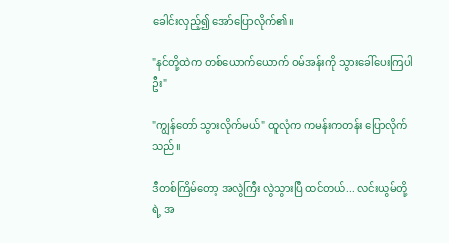ခေါင်းလှည့်၍ အော်ပြောလိုက်၏။

"နင်တို့ထဲက တစ်ယောက်ယောက် ဝမ်အန်းကို သွားခေါ်ပေးကြပါဦး"

"ကျွန်တော် သွားလိုက်မယ်" ထူလုံက ကမန်းကတန်း ပြောလိုက်သည်။

ဒီတစ်ကြိမ်တော့ အလွဲကြီး လွဲသွားပြီ ထင်တယ်... လင်းယွမ်တို့ရဲ့ အ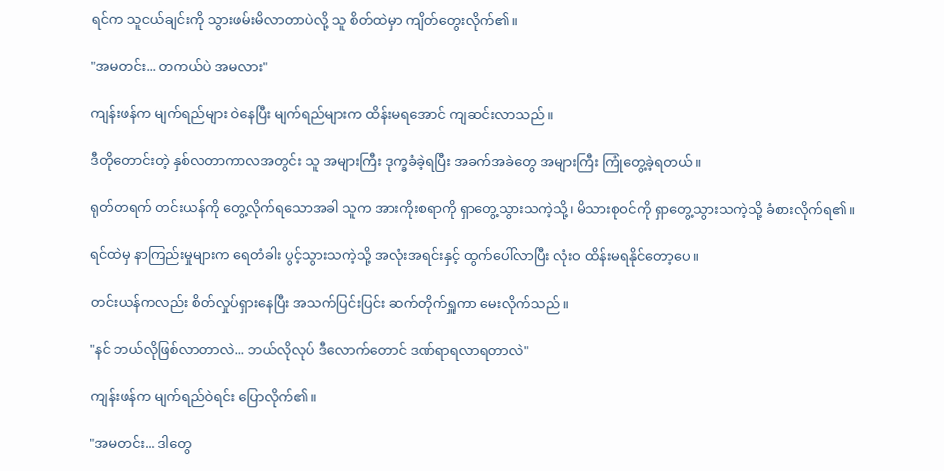ရင်က သူငယ်ချင်းကို သွားဖမ်းမိလာတာပဲလို့ သူ စိတ်ထဲမှာ ကျိတ်တွေးလိုက်၏။

"အမတင်း... တကယ်ပဲ အမလား"

ကျန်းဖန်က မျက်ရည်များ ဝဲနေပြီး မျက်ရည်များက ထိန်းမရအောင် ကျဆင်းလာသည်။

ဒီတိုတောင်းတဲ့ နှစ်လတာကာလအတွင်း သူ အများကြီး ဒုက္ခခံခဲ့ရပြီး အခက်အခဲတွေ အများကြီး ကြုံတွေ့ခဲ့ရတယ်။

ရုတ်တရက် တင်းယန်ကို တွေ့လိုက်ရသောအခါ သူက အားကိုးစရာကို ရှာတွေ့သွားသကဲ့သို့၊ မိသားစုဝင်ကို ရှာတွေ့သွားသကဲ့သို့ ခံစားလိုက်ရ၏။

ရင်ထဲမှ နာကြည်းမှုများက ရေတံခါး ပွင့်သွားသကဲ့သို့ အလုံးအရင်းနှင့် ထွက်ပေါ်လာပြီး လုံးဝ ထိန်းမရနိုင်တော့ပေ။

တင်းယန်ကလည်း စိတ်လှုပ်ရှားနေပြီး အသက်ပြင်းပြင်း ဆက်တိုက်ရှူကာ မေးလိုက်သည်။

"နင် ဘယ်လိုဖြစ်လာတာလဲ... ဘယ်လိုလုပ် ဒီလောက်တောင် ဒဏ်ရာရလာရတာလဲ"

ကျန်းဖန်က မျက်ရည်ဝဲရင်း ပြောလိုက်၏။

"အမတင်း... ဒါတွေ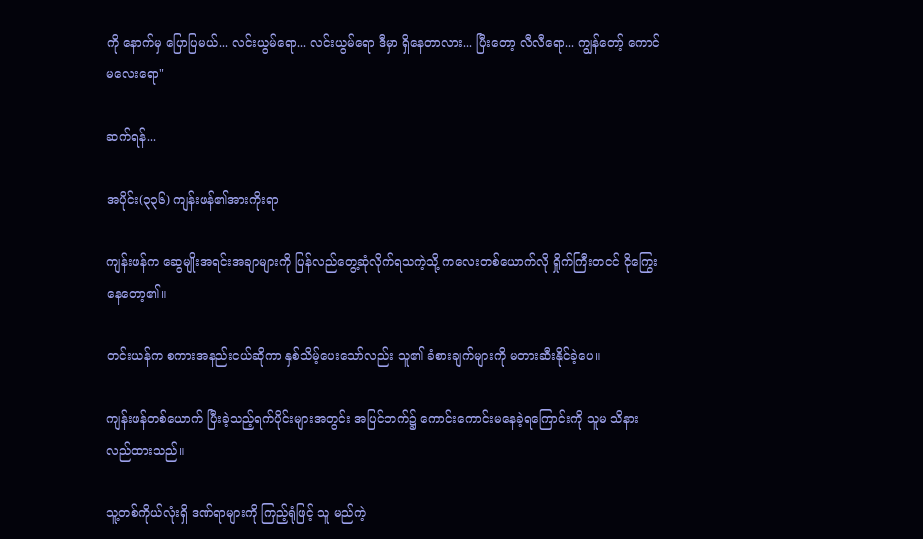ကို နောက်မှ ပြောပြမယ်... လင်းယွမ်ရော... လင်းယွမ်ရော ဒီမှာ ရှိနေတာလား... ပြီးတော့ လီလီရော... ကျွန်တော့် ကောင်မလေးရော"

ဆက်ရန်...

အပိုင်း(၃၃၆) ကျန်းဖန်၏အားကိုးရာ

ကျန်းဖန်က ဆွေမျိုးအရင်းအချာများကို ပြန်လည်တွေ့ဆုံလိုက်ရသကဲ့သို့ ကလေးတစ်ယောက်လို ရှိုက်ကြီးတငင် ငိုကြွေးနေတော့၏။

တင်းယန်က စကားအနည်းငယ်ဆိုကာ နှစ်သိမ့်ပေးသော်လည်း သူ၏ ခံစားချက်များကို မတားဆီးနိုင်ခဲ့ပေ။

ကျန်းဖန်တစ်ယောက် ပြီးခဲ့သည့်ရက်ပိုင်းများအတွင်း အပြင်ဘက်၌ ကောင်းကောင်းမနေခဲ့ရကြောင်းကို သူမ သိနားလည်ထားသည်။

သူ့တစ်ကိုယ်လုံးရှိ ဒဏ်ရာများကို ကြည့်ရုံဖြင့် သူ မည်ကဲ့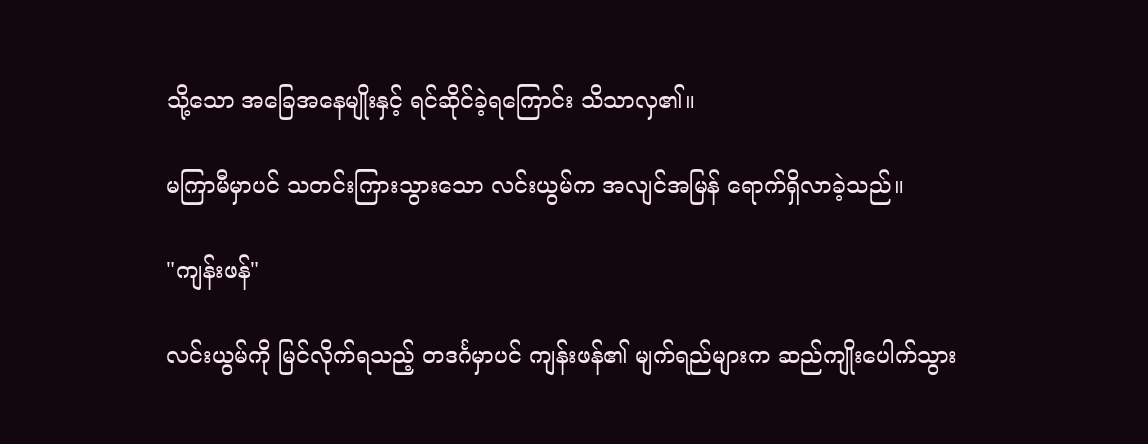သို့သော အခြေအနေမျိုးနှင့် ရင်ဆိုင်ခဲ့ရကြောင်း သိသာလှ၏။

မကြာမီမှာပင် သတင်းကြားသွားသော လင်းယွမ်က အလျင်အမြန် ရောက်ရှိလာခဲ့သည်။

"ကျန်းဖန်"

လင်းယွမ်ကို မြင်လိုက်ရသည့် တဒင်္ဂမှာပင် ကျန်းဖန်၏ မျက်ရည်များက ဆည်ကျိုးပေါက်သွား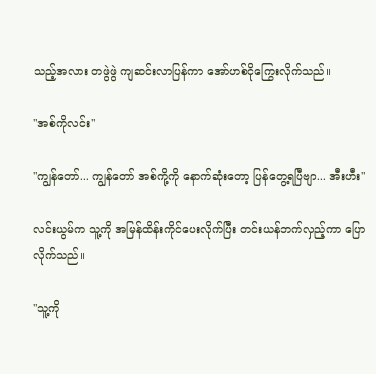သည့်အလား တဖွဲဖွဲ ကျဆင်းလာပြန်ကာ အော်ဟစ်ငိုကြွေးလိုက်သည်။

"အစ်ကိုလင်း"

"ကျွန်တော်... ကျွန်တော် အစ်ကို့ကို နောက်ဆုံးတော့ ပြန်တွေ့ရပြီဗျာ... အီးဟီး"

လင်းယွမ်က သူ့ကို အမြန်ထိန်းကိုင်ပေးလိုက်ပြီး တင်းယန်ဘက်လှည့်ကာ ပြောလိုက်သည်။

"သူ့ကို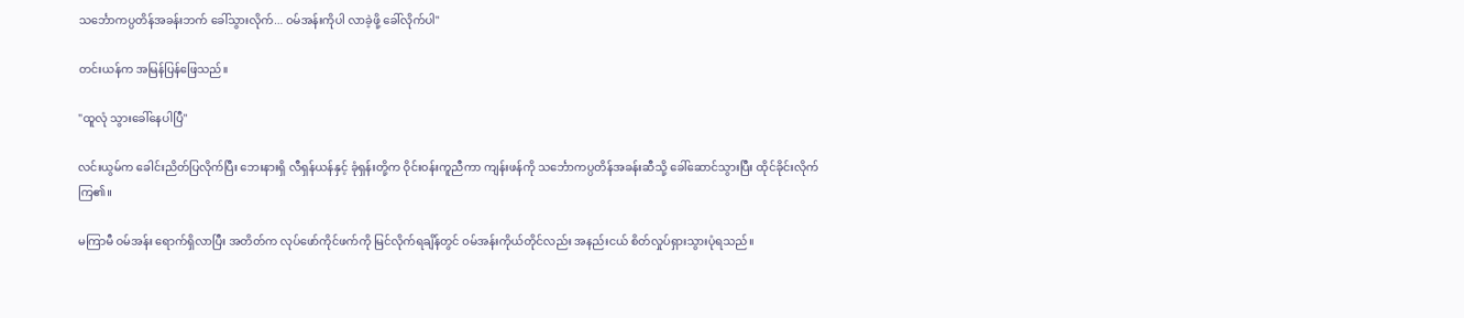သင်္ဘောကပ္ပတိန်အခန်းဘက် ခေါ်သွားလိုက်... ဝမ်အန်းကိုပါ လာခဲ့ဖို့ ခေါ်လိုက်ပါ"

တင်းယန်က အမြန်ပြန်ဖြေသည်။

"ထူလုံ သွားခေါ်နေပါပြီ"

လင်းယွမ်က ခေါင်းညိတ်ပြလိုက်ပြီး ဘေးနားရှိ လီရှန်ယန်နှင့် ခုံရှန်းတို့က ဝိုင်းဝန်းကူညီကာ ကျန်းဖန်ကို သင်္ဘောကပ္ပတိန်အခန်းဆီသို့ ခေါ်ဆောင်သွားပြီး ထိုင်ခိုင်းလိုက်ကြ၏။

မကြာမီ ဝမ်အန်း ရောက်ရှိလာပြီး အတိတ်က လုပ်ဖော်ကိုင်ဖက်ကို မြင်လိုက်ရချိန်တွင် ဝမ်အန်းကိုယ်တိုင်လည်း အနည်းငယ် စိတ်လှုပ်ရှားသွားပုံရသည်။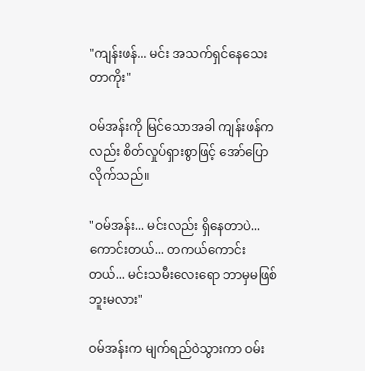"ကျန်းဖန်... မင်း အသက်ရှင်နေသေးတာကိုး"

ဝမ်အန်းကို မြင်သောအခါ ကျန်းဖန်ကလည်း စိတ်လှုပ်ရှားစွာဖြင့် အော်ပြောလိုက်သည်။

"ဝမ်အန်း... မင်းလည်း ရှိနေတာပဲ... ကောင်းတယ်... တကယ်ကောင်းတယ်... မင်းသမီးလေးရော ဘာမှမဖြစ်ဘူးမလား"

ဝမ်အန်းက မျက်ရည်ဝဲသွားကာ ဝမ်း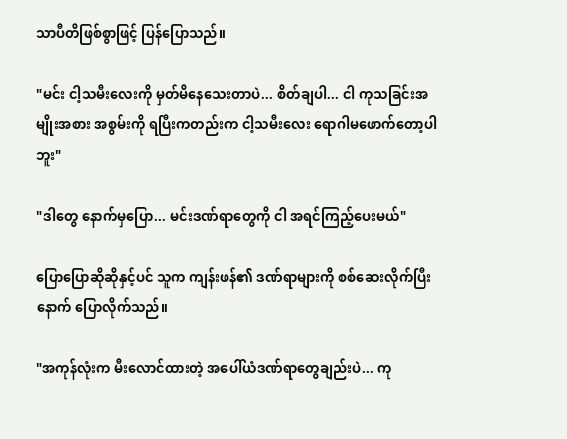သာပီတိဖြစ်စွာဖြင့် ပြန်ပြောသည်။

"မင်း ငါ့သမီးလေးကို မှတ်မိနေသေးတာပဲ... စိတ်ချပါ... ငါ ကုသခြင်းအမျိုးအစား အစွမ်းကို ရပြီးကတည်းက ငါ့သမီးလေး ရောဂါမဖောက်တော့ပါဘူး"

"ဒါတွေ နောက်မှပြော... မင်းဒဏ်ရာတွေကို ငါ အရင်ကြည့်ပေးမယ်"

ပြောပြောဆိုဆိုနှင့်ပင် သူက ကျန်းဖန်၏ ဒဏ်ရာများကို စစ်ဆေးလိုက်ပြီးနောက် ပြောလိုက်သည်။

"အကုန်လုံးက မီးလောင်ထားတဲ့ အပေါ်ယံဒဏ်ရာတွေချည်းပဲ... ကု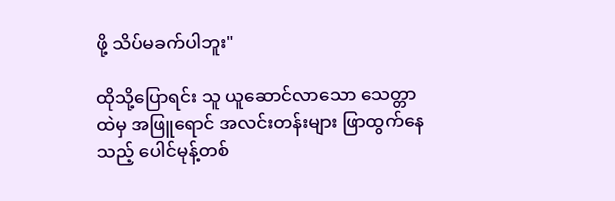ဖို့ သိပ်မခက်ပါဘူး"

ထိုသို့ပြောရင်း သူ ယူဆောင်လာသော သေတ္တာထဲမှ အဖြူရောင် အလင်းတန်းများ ဖြာထွက်နေသည့် ပေါင်မုန့်တစ်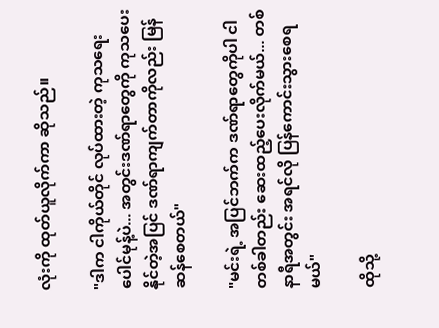လုံးကို ထုတ်ယူလိုက်ကာ ဆိုသည်။

"ဒါက ငါကိုယ်တိုင် လုပ်ထားတဲ့ ကုသရေးပေါင်မုန့်ပဲ... အတွင်းဒဏ်ရာတွေကို ကုသပေးနိုင်တဲ့အပြင် ဒဏ်ရာကျက်တာကိုလည်း မြန်ဆန်စေတယ်"

"မင်းရဲ့ အပြင်ဘက်က ဒဏ်ရာတွေကိုပါ ငါ တစ်ခါတည်း ဆေးထည့်ပေးလိုက်မယ်... တစ်နာရီအတွင်း အရင်လို ပြန်ကောင်းသွားစေရမယ်"

ထိုသို့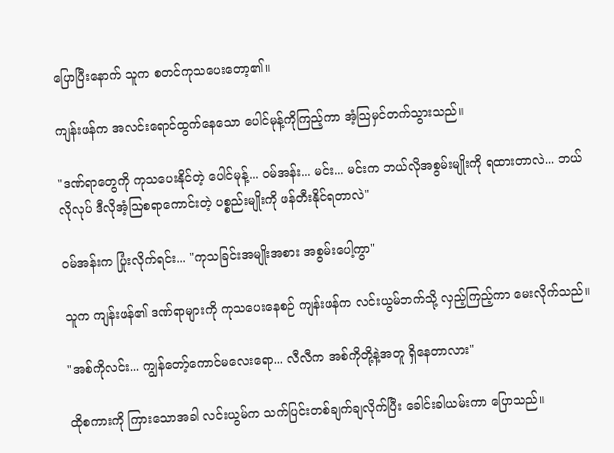ပြောပြီးနောက် သူက စတင်ကုသပေးတော့၏။

ကျန်းဖန်က အလင်းရောင်ထွက်နေသော ပေါင်မုန့်ကိုကြည့်ကာ အံ့သြမှင်တက်သွားသည်။

"ဒဏ်ရာတွေကို ကုသပေးနိုင်တဲ့ ပေါင်မုန့်... ဝမ်အန်း... မင်း... မင်းက ဘယ်လိုအစွမ်းမျိုးကို ရထားတာလဲ... ဘယ်လိုလုပ် ဒီလိုအံ့ဩစရာကောင်းတဲ့ ပစ္စည်းမျိုးကို ဖန်တီးနိုင်ရတာလဲ"

ဝမ်အန်းက ပြုံးလိုက်ရင်း... "ကုသခြင်းအမျိုးအစား အစွမ်းပေါ့ကွာ"

သူက ကျန်းဖန်၏ ဒဏ်ရာများကို ကုသပေးနေစဉ် ကျန်းဖန်က လင်းယွမ်ဘက်သို့ လှည့်ကြည့်ကာ မေးလိုက်သည်။

"အစ်ကိုလင်း... ကျွန်တော့်ကောင်မလေးရော... လီလီက အစ်ကိုတို့နဲ့အတူ ရှိနေတာလား"

ထိုစကားကို ကြားသောအခါ လင်းယွမ်က သက်ပြင်းတစ်ချက်ချလိုက်ပြီး ခေါင်းခါယမ်းကာ ပြောသည်။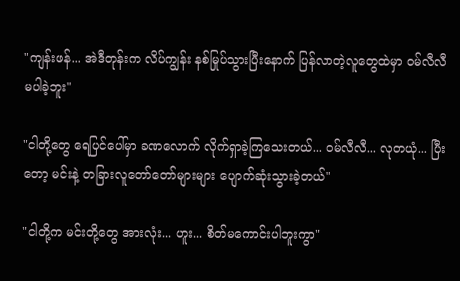"ကျန်းဖန်... အဲဒီတုန်းက လိပ်ကျွန်း နစ်မြုပ်သွားပြီးနောက် ပြန်လာတဲ့လူတွေထဲမှာ ဝမ်လီလီ မပါခဲ့ဘူး"

"ငါတို့တွေ ရေပြင်ပေါ်မှာ ခဏလောက် လိုက်ရှာခဲ့ကြသေးတယ်... ဝမ်လီလီ... လုတယုံ... ပြီးတော့ မင်းနဲ့ တခြားလူတော်တော်များများ ပျောက်ဆုံးသွားခဲ့တယ်"

"ငါတို့က မင်းတို့တွေ အားလုံး... ဟူး... စိတ်မကောင်းပါဘူးကွာ"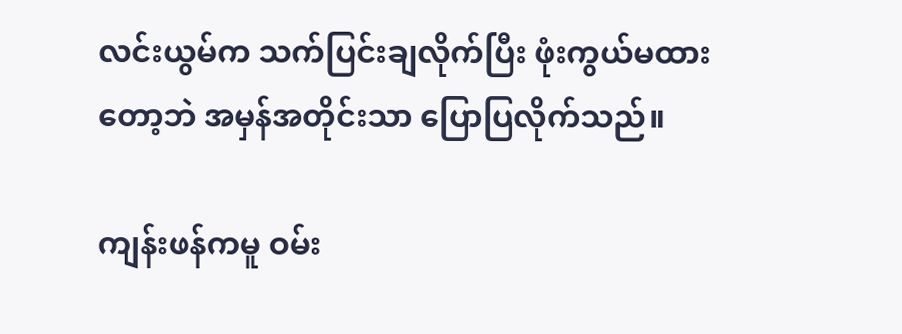လင်းယွမ်က သက်ပြင်းချလိုက်ပြီး ဖုံးကွယ်မထားတော့ဘဲ အမှန်အတိုင်းသာ ပြောပြလိုက်သည်။

ကျန်းဖန်ကမူ ဝမ်း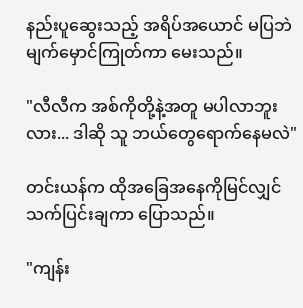နည်းပူဆွေးသည့် အရိပ်အယောင် မပြဘဲ မျက်မှောင်ကြုတ်ကာ မေးသည်။

"လီလီက အစ်ကိုတို့နဲ့အတူ မပါလာဘူးလား... ဒါဆို သူ ဘယ်တွေရောက်နေမလဲ"

တင်းယန်က ထိုအခြေအနေကိုမြင်လျှင် သက်ပြင်းချကာ ပြောသည်။

"ကျန်း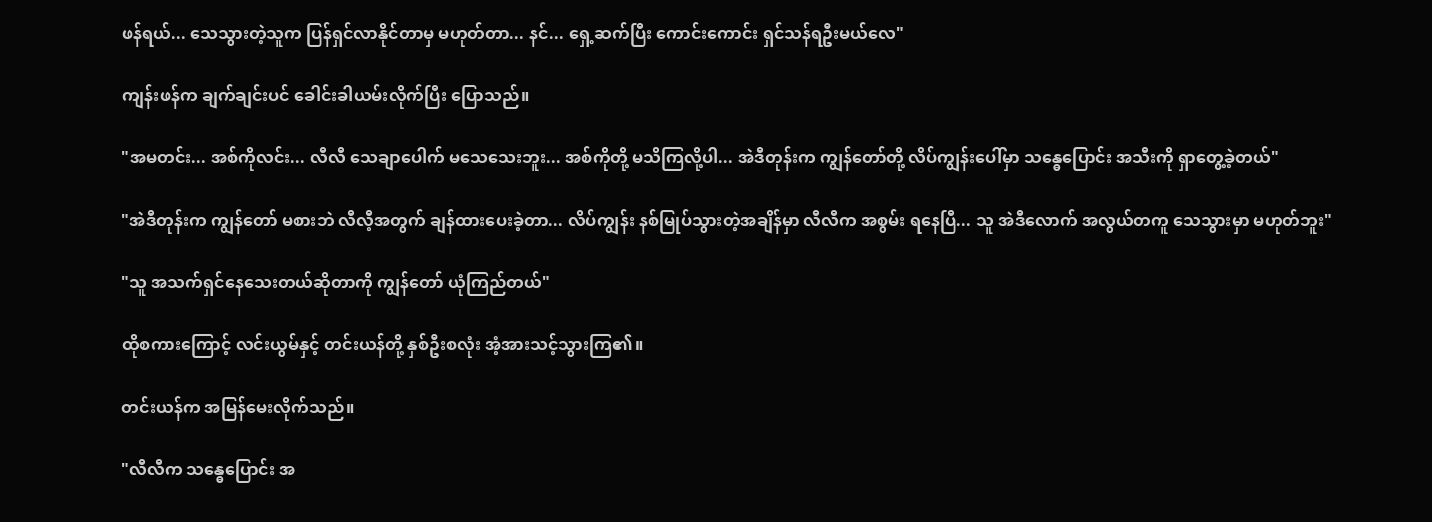ဖန်ရယ်... သေသွားတဲ့သူက ပြန်ရှင်လာနိုင်တာမှ မဟုတ်တာ... နင်... ရှေ့ဆက်ပြီး ကောင်းကောင်း ရှင်သန်ရဦးမယ်လေ"

ကျန်းဖန်က ချက်ချင်းပင် ခေါင်းခါယမ်းလိုက်ပြီး ပြောသည်။

"အမတင်း... အစ်ကိုလင်း... လီလီ သေချာပေါက် မသေသေးဘူး... အစ်ကိုတို့ မသိကြလို့ပါ... အဲဒီတုန်းက ကျွန်တော်တို့ လိပ်ကျွန်းပေါ်မှာ သန္ဓေပြောင်း အသီးကို ရှာတွေ့ခဲ့တယ်"

"အဲဒီတုန်းက ကျွန်တော် မစားဘဲ လီလီ့အတွက် ချန်ထားပေးခဲ့တာ... လိပ်ကျွန်း နစ်မြုပ်သွားတဲ့အချိန်မှာ လီလီက အစွမ်း ရနေပြီ... သူ အဲဒီလောက် အလွယ်တကူ သေသွားမှာ မဟုတ်ဘူး"

"သူ အသက်ရှင်နေသေးတယ်ဆိုတာကို ကျွန်တော် ယုံကြည်တယ်"

ထိုစကားကြောင့် လင်းယွမ်နှင့် တင်းယန်တို့ နှစ်ဦးစလုံး အံ့အားသင့်သွားကြ၏။

တင်းယန်က အမြန်မေးလိုက်သည်။

"လီလီက သန္ဓေပြောင်း အ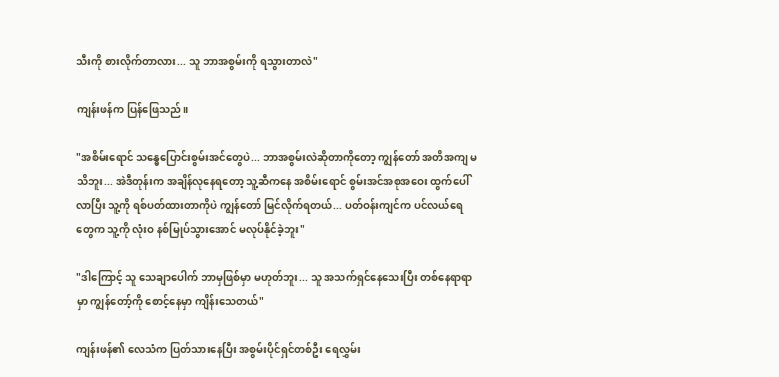သီးကို စားလိုက်တာလား... သူ ဘာအစွမ်းကို ရသွားတာလဲ"

ကျန်းဖန်က ပြန်ဖြေသည်။

"အစိမ်းရောင် သန္ဓေပြောင်းစွမ်းအင်တွေပဲ... ဘာအစွမ်းလဲဆိုတာကိုတော့ ကျွန်တော် အတိအကျ မသိဘူး... အဲဒီတုန်းက အချိန်လုနေရတော့ သူ့ဆီကနေ အစိမ်းရောင် စွမ်းအင်အစုအဝေး ထွက်ပေါ်လာပြီး သူ့ကို ရစ်ပတ်ထားတာကိုပဲ ကျွန်တော် မြင်လိုက်ရတယ်... ပတ်ဝန်းကျင်က ပင်လယ်ရေတွေက သူ့ကို လုံးဝ နစ်မြုပ်သွားအောင် မလုပ်နိုင်ခဲ့ဘူး"

"ဒါကြောင့် သူ သေချာပေါက် ဘာမှဖြစ်မှာ မဟုတ်ဘူး... သူ အသက်ရှင်နေသေးပြီး တစ်နေရာရာမှာ ကျွန်တော့်ကို စောင့်နေမှာ ကျိန်းသေတယ်"

ကျန်းဖန်၏ လေသံက ပြတ်သားနေပြီး အစွမ်းပိုင်ရှင်တစ်ဦး ရေလွှမ်း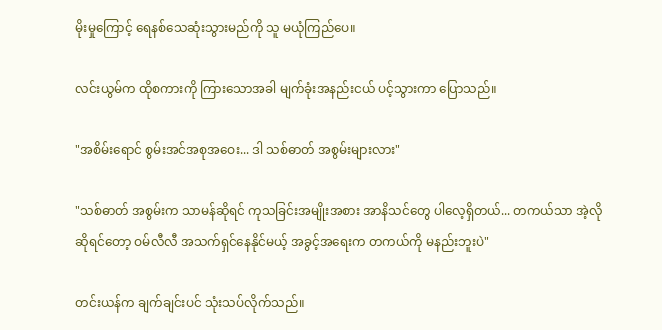မိုးမှုကြောင့် ရေနစ်သေဆုံးသွားမည်ကို သူ မယုံကြည်ပေ။

လင်းယွမ်က ထိုစကားကို ကြားသောအခါ မျက်ခုံးအနည်းငယ် ပင့်သွားကာ ပြောသည်။

"အစိမ်းရောင် စွမ်းအင်အစုအဝေး... ဒါ သစ်ဓာတ် အစွမ်းများလား"

"သစ်ဓာတ် အစွမ်းက သာမန်ဆိုရင် ကုသခြင်းအမျိုးအစား အာနိသင်တွေ ပါလေ့ရှိတယ်... တကယ်သာ အဲ့လိုဆိုရင်တော့ ဝမ်လီလီ အသက်ရှင်နေနိုင်မယ့် အခွင့်အရေးက တကယ်ကို မနည်းဘူးပဲ"

တင်းယန်က ချက်ချင်းပင် သုံးသပ်လိုက်သည်။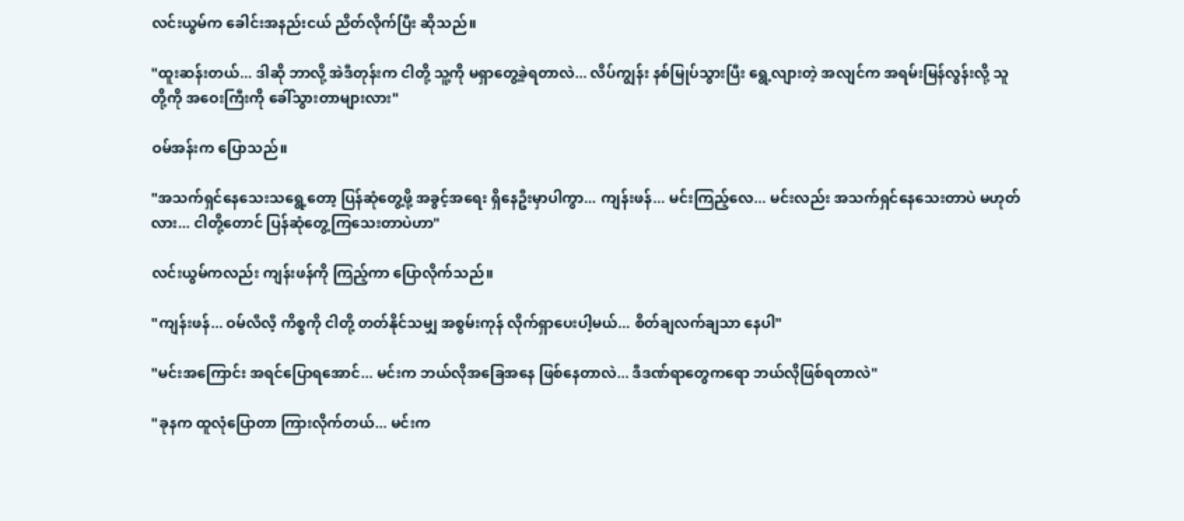လင်းယွမ်က ခေါင်းအနည်းငယ် ညိတ်လိုက်ပြီး ဆိုသည်။

"ထူးဆန်းတယ်... ဒါဆို ဘာလို့ အဲဒီတုန်းက ငါတို့ သူ့ကို မရှာတွေ့ခဲ့ရတာလဲ... လိပ်ကျွန်း နစ်မြုပ်သွားပြီး ရွေ့လျားတဲ့ အလျင်က အရမ်းမြန်လွန်းလို့ သူတို့ကို အဝေးကြီးကို ခေါ်သွားတာများလား"

ဝမ်အန်းက ပြောသည်။

"အသက်ရှင်နေသေးသရွေ့တော့ ပြန်ဆုံတွေ့ဖို့ အခွင့်အရေး ရှိနေဦးမှာပါကွာ... ကျန်းဖန်... မင်းကြည့်လေ... မင်းလည်း အသက်ရှင်နေသေးတာပဲ မဟုတ်လား... ငါတို့တောင် ပြန်ဆုံတွေ့ကြသေးတာပဲဟာ"

လင်းယွမ်ကလည်း ကျန်းဖန်ကို ကြည့်ကာ ပြောလိုက်သည်။

"ကျန်းဖန်... ဝမ်လီလီ့ ကိစ္စကို ငါတို့ တတ်နိုင်သမျှ အစွမ်းကုန် လိုက်ရှာပေးပါ့မယ်... စိတ်ချလက်ချသာ နေပါ"

"မင်းအကြောင်း အရင်ပြောရအောင်... မင်းက ဘယ်လိုအခြေအနေ ဖြစ်နေတာလဲ... ဒီဒဏ်ရာတွေကရော ဘယ်လိုဖြစ်ရတာလဲ"

"ခုနက ထူလုံပြောတာ ကြားလိုက်တယ်... မင်းက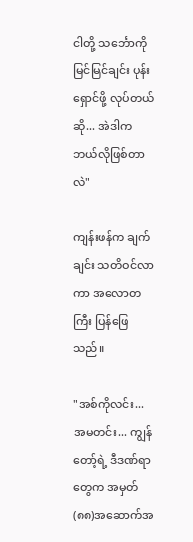ငါတို့ သင်္ဘောကို မြင်မြင်ချင်း ပုန်းရှောင်ဖို့ လုပ်တယ်ဆို... အဲဒါက ဘယ်လိုဖြစ်တာလဲ"

ကျန်းဖန်က ချက်ချင်း သတိဝင်လာကာ အလောတကြီး ပြန်ဖြေသည်။

"အစ်ကိုလင်း... အမတင်း... ကျွန်တော့်ရဲ့ ဒီဒဏ်ရာတွေက အမှတ်(၈၈)အဆောက်အ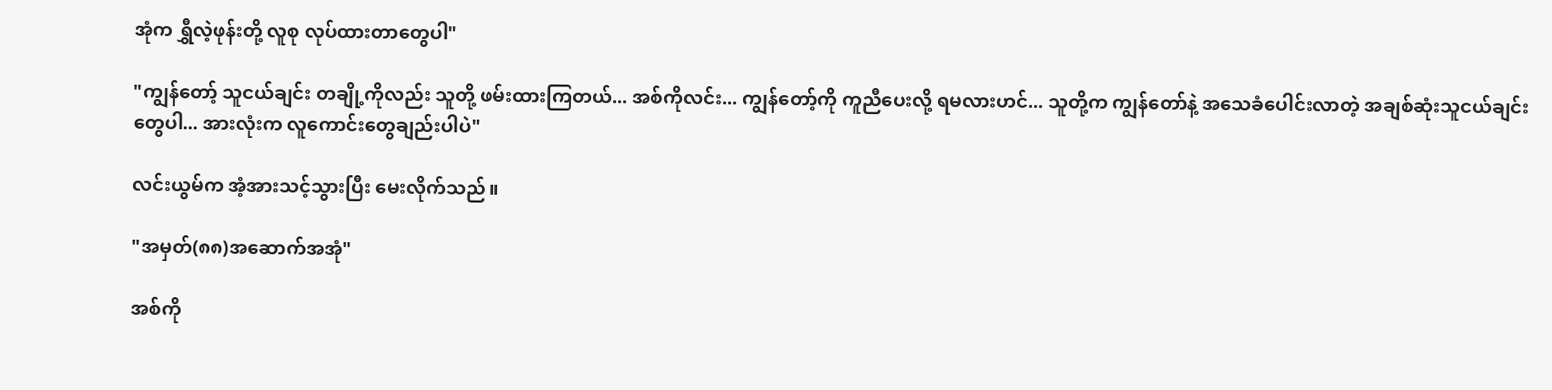အုံက ရွှီလဲ့ဖုန်းတို့ လူစု လုပ်ထားတာတွေပါ"

"ကျွန်တော့် သူငယ်ချင်း တချို့ကိုလည်း သူတို့ ဖမ်းထားကြတယ်... အစ်ကိုလင်း... ကျွန်တော့်ကို ကူညီပေးလို့ ရမလားဟင်... သူတို့က ကျွန်တော်နဲ့ အသေခံပေါင်းလာတဲ့ အချစ်ဆုံးသူငယ်ချင်းတွေပါ... အားလုံးက လူကောင်းတွေချည်းပါပဲ"

လင်းယွမ်က အံ့အားသင့်သွားပြီး မေးလိုက်သည်။

"အမှတ်(၈၈)အဆောက်အအုံ"

အစ်ကို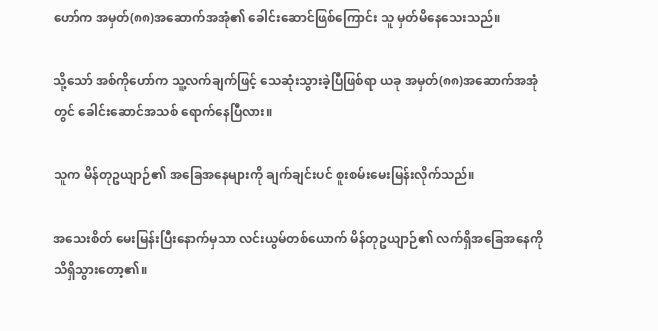ဟော်က အမှတ်(၈၈)အဆောက်အအုံ၏ ခေါင်းဆောင်ဖြစ်ကြောင်း သူ မှတ်မိနေသေးသည်။

သို့သော် အစ်ကိုဟော်က သူ့လက်ချက်ဖြင့် သေဆုံးသွားခဲ့ပြီဖြစ်ရာ ယခု အမှတ်(၈၈)အဆောက်အအုံတွင် ခေါင်းဆောင်အသစ် ရောက်နေပြီလား။

သူက မိန်တုဥယျာဉ်၏ အခြေအနေများကို ချက်ချင်းပင် စူးစမ်းမေးမြန်းလိုက်သည်။

အသေးစိတ် မေးမြန်းပြီးနောက်မှသာ လင်းယွမ်တစ်ယောက် မိန်တုဥယျာဉ်၏ လက်ရှိအခြေအနေကို သိရှိသွားတော့၏။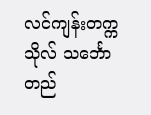လင်ကျန်းတက္ကသိုလ် သင်္ဘောတည်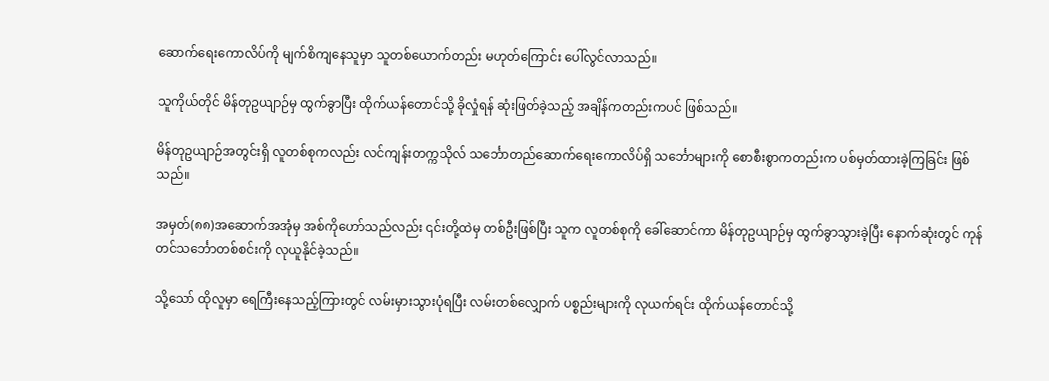ဆောက်ရေးကောလိပ်ကို မျက်စိကျနေသူမှာ သူတစ်ယောက်တည်း မဟုတ်ကြောင်း ပေါ်လွင်လာသည်။

သူကိုယ်တိုင် မိန်တုဥယျာဉ်မှ ထွက်ခွာပြီး ထိုက်ယန်တောင်သို့ ခိုလှုံရန် ဆုံးဖြတ်ခဲ့သည့် အချိန်ကတည်းကပင် ဖြစ်သည်။

မိန်တုဥယျာဉ်အတွင်းရှိ လူတစ်စုကလည်း လင်ကျန်းတက္ကသိုလ် သင်္ဘောတည်ဆောက်ရေးကောလိပ်ရှိ သင်္ဘောများကို စောစီးစွာကတည်းက ပစ်မှတ်ထားခဲ့ကြခြင်း ဖြစ်သည်။

အမှတ်(၈၈)အဆောက်အအုံမှ အစ်ကိုဟော်သည်လည်း ၎င်းတို့ထဲမှ တစ်ဦးဖြစ်ပြီး သူက လူတစ်စုကို ခေါ်ဆောင်ကာ မိန်တုဥယျာဉ်မှ ထွက်ခွာသွားခဲ့ပြီး နောက်ဆုံးတွင် ကုန်တင်သင်္ဘောတစ်စင်းကို လုယူနိုင်ခဲ့သည်။

သို့သော် ထိုလူမှာ ရေကြီးနေသည့်ကြားတွင် လမ်းမှားသွားပုံရပြီး လမ်းတစ်လျှောက် ပစ္စည်းများကို လုယက်ရင်း ထိုက်ယန်တောင်သို့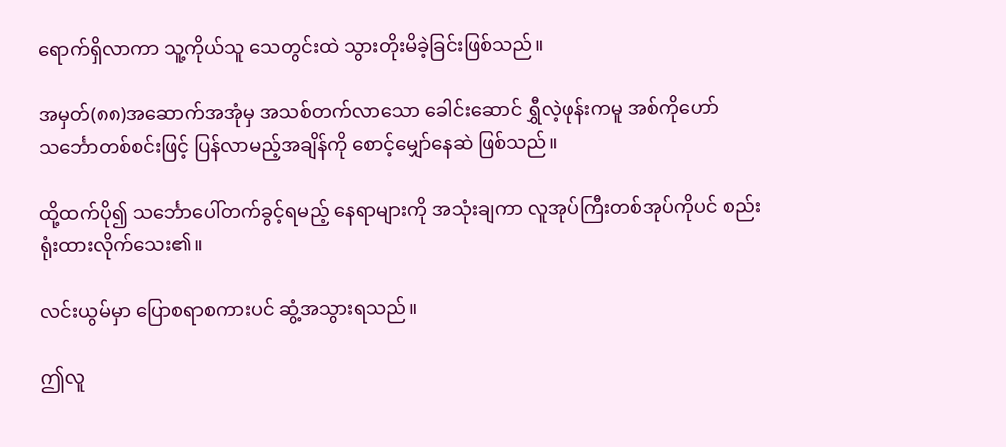ရောက်ရှိလာကာ သူ့ကိုယ်သူ သေတွင်းထဲ သွားတိုးမိခဲ့ခြင်းဖြစ်သည်။

အမှတ်(၈၈)အဆောက်အအုံမှ အသစ်တက်လာသော ခေါင်းဆောင် ရွှီလဲ့ဖုန်းကမူ အစ်ကိုဟော် သင်္ဘောတစ်စင်းဖြင့် ပြန်လာမည့်အချိန်ကို စောင့်မျှော်နေဆဲ ဖြစ်သည်။

ထို့ထက်ပို၍ သင်္ဘောပေါ်တက်ခွင့်ရမည့် နေရာများကို အသုံးချကာ လူအုပ်ကြီးတစ်အုပ်ကိုပင် စည်းရုံးထားလိုက်သေး၏။

လင်းယွမ်မှာ ပြောစရာစကားပင် ဆွံ့အသွားရသည်။

ဤလူ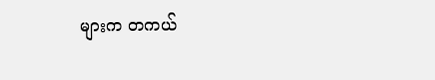များက တကယ်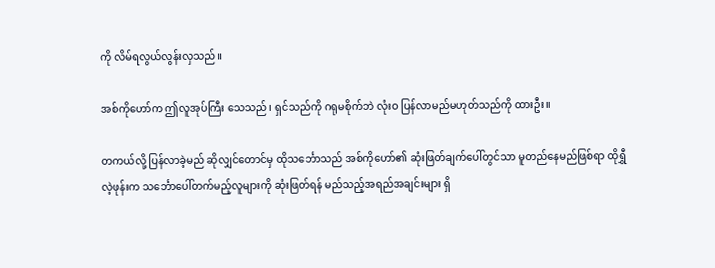ကို လိမ်ရလွယ်လွန်းလှသည်။

အစ်ကိုဟော်က ဤလူအုပ်ကြီး သေသည်၊ ရှင်သည်ကို ဂရုမစိုက်ဘဲ လုံးဝ ပြန်လာမည်မဟုတ်သည်ကို ထားဦး။

တကယ်လို့ ပြန်လာခဲ့မည် ဆိုလျှင်တောင်မှ ထိုသင်္ဘောသည် အစ်ကိုဟော်၏ ဆုံးဖြတ်ချက်ပေါ်တွင်သာ မူတည်နေမည်ဖြစ်ရာ ထိုရွှီလဲ့ဖုန်းက သင်္ဘောပေါ်တက်မည့်လူများကို ဆုံးဖြတ်ရန် မည်သည့်အရည်အချင်းများ ရှိ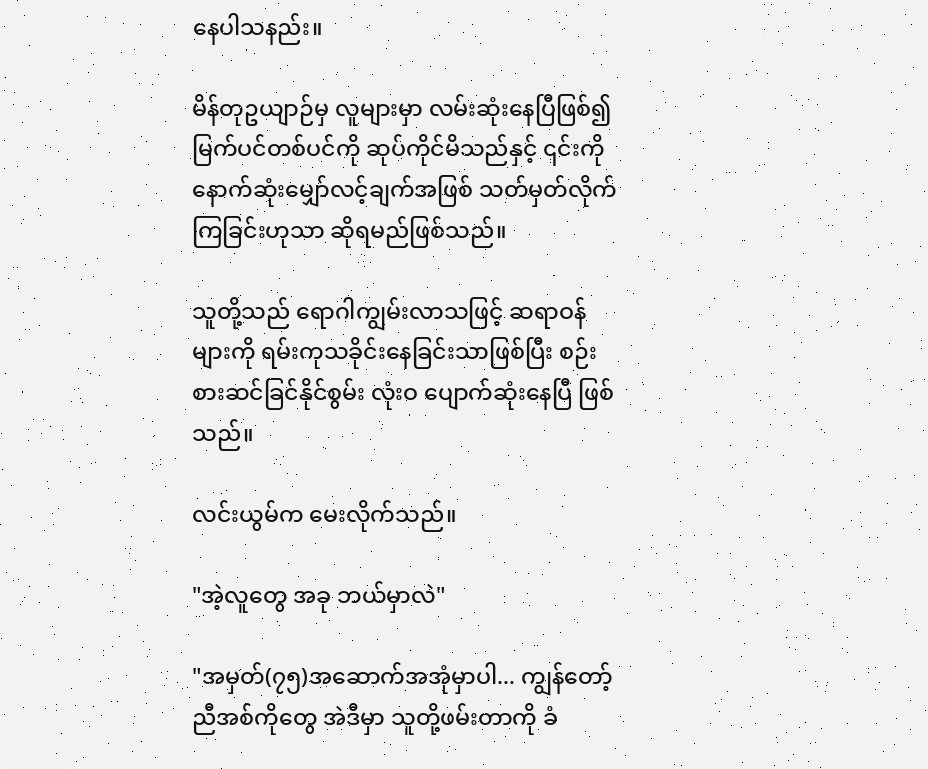နေပါသနည်း။

မိန်တုဥယျာဉ်မှ လူများမှာ လမ်းဆုံးနေပြီဖြစ်၍ မြက်ပင်တစ်ပင်ကို ဆုပ်ကိုင်မိသည်နှင့် ၎င်းကို နောက်ဆုံးမျှော်လင့်ချက်အဖြစ် သတ်မှတ်လိုက်ကြခြင်းဟုသာ ဆိုရမည်ဖြစ်သည်။

သူတို့သည် ရောဂါကျွမ်းလာသဖြင့် ဆရာဝန်များကို ရမ်းကုသခိုင်းနေခြင်းသာဖြစ်ပြီး စဉ်းစားဆင်ခြင်နိုင်စွမ်း လုံးဝ ပျောက်ဆုံးနေပြီ ဖြစ်သည်။

လင်းယွမ်က မေးလိုက်သည်။

"အဲ့လူတွေ အခု ဘယ်မှာလဲ"

"အမှတ်(၇၅)အဆောက်အအုံမှာပါ... ကျွန်တော့် ညီအစ်ကိုတွေ အဲဒီမှာ သူတို့ဖမ်းတာကို ခံ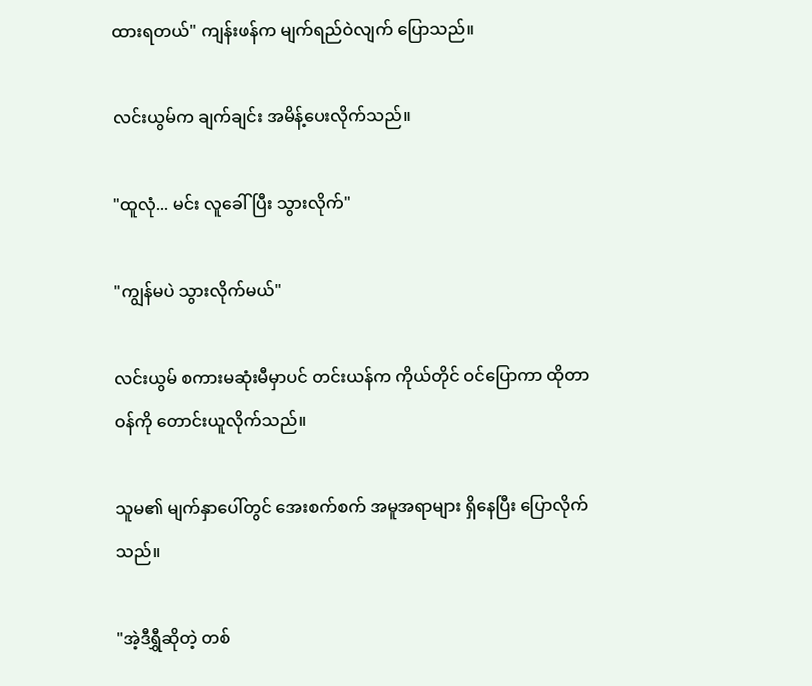ထားရတယ်" ကျန်းဖန်က မျက်ရည်ဝဲလျက် ပြောသည်။

လင်းယွမ်က ချက်ချင်း အမိန့်ပေးလိုက်သည်။

"ထူလုံ... မင်း လူခေါ်ပြီး သွားလိုက်"

"ကျွန်မပဲ သွားလိုက်မယ်"

လင်းယွမ် စကားမဆုံးမီမှာပင် တင်းယန်က ကိုယ်တိုင် ဝင်ပြောကာ ထိုတာဝန်ကို တောင်းယူလိုက်သည်။

သူမ၏ မျက်နှာပေါ်တွင် အေးစက်စက် အမူအရာများ ရှိနေပြီး ပြောလိုက်သည်။

"အဲ့ဒီရွှီဆိုတဲ့ တစ်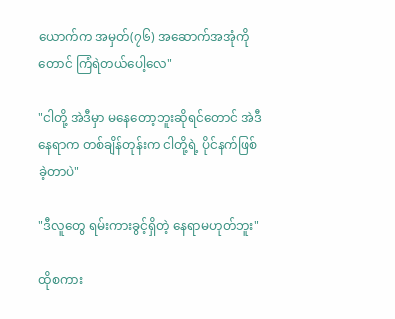ယောက်က အမှတ်(၇၆) အဆောက်အအုံကိုတောင် ကြံရဲတယ်ပေါ့လေ"

"ငါတို့ အဲဒီမှာ မနေတော့ဘူးဆိုရင်တောင် အဲဒီနေရာက တစ်ချိန်တုန်းက ငါတို့ရဲ့ ပိုင်နက်ဖြစ်ခဲ့တာပဲ"

"ဒီလူတွေ ရမ်းကားခွင့်ရှိတဲ့ နေရာမဟုတ်ဘူး"

ထိုစကား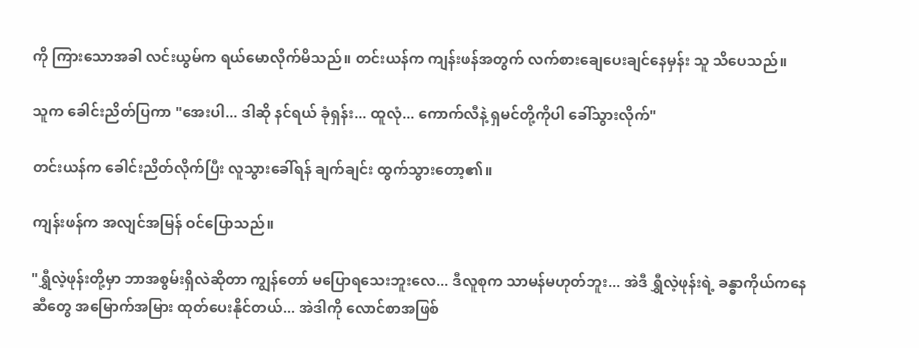ကို ကြားသောအခါ လင်းယွမ်က ရယ်မောလိုက်မိသည်။ တင်းယန်က ကျန်းဖန်အတွက် လက်စားချေပေးချင်နေမှန်း သူ သိပေသည်။

သူက ခေါင်းညိတ်ပြကာ "အေးပါ... ဒါဆို နင်ရယ် ခုံရှန်း... ထူလုံ... ကောက်လီနဲ့ ရှမင်တို့ကိုပါ ခေါ်သွားလိုက်"

တင်းယန်က ခေါင်းညိတ်လိုက်ပြီး လူသွားခေါ်ရန် ချက်ချင်း ထွက်သွားတော့၏။

ကျန်းဖန်က အလျင်အမြန် ဝင်ပြောသည်။

"ရွှီလဲ့ဖုန်းတို့မှာ ဘာအစွမ်းရှိလဲဆိုတာ ကျွန်တော် မပြောရသေးဘူးလေ... ဒီလူစုက သာမန်မဟုတ်ဘူး... အဲဒီ ရွှီလဲ့ဖုန်းရဲ့ ခန္ဓာကိုယ်ကနေ ဆီတွေ အမြောက်အမြား ထုတ်ပေးနိုင်တယ်... အဲဒါကို လောင်စာအဖြစ်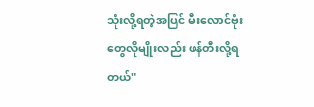သုံးလို့ရတဲ့အပြင် မီးလောင်ဗုံးတွေလိုမျိုးလည်း ဖန်တီးလို့ရတယ်"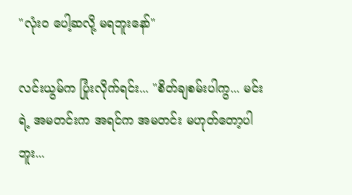"လုံးဝ ပေါ့ဆလို့ မရဘူးနော်"

လင်းယွမ်က ပြုံးလိုက်ရင်း... "စိတ်ချစမ်းပါကွ... မင်းရဲ့ အမတင်းက အရင်က အမတင်း မဟုတ်တော့ပါဘူး...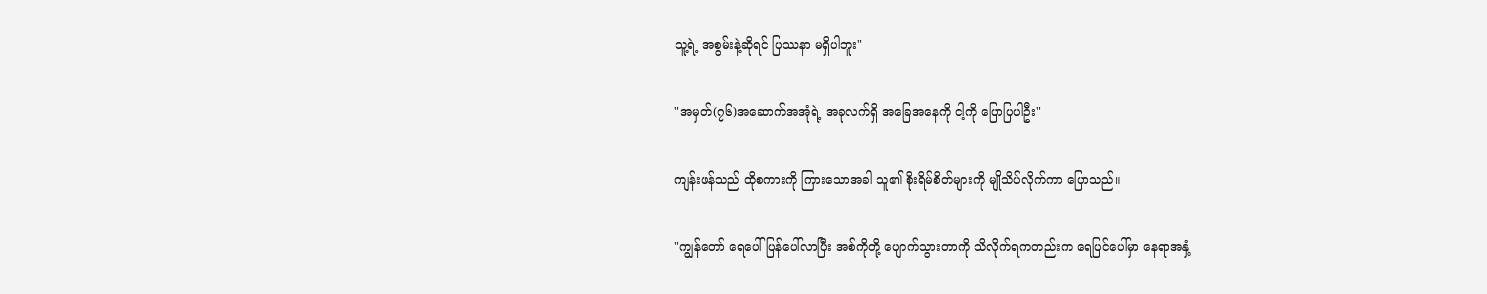သူ့ရဲ့ အစွမ်းနဲ့ဆိုရင် ပြဿနာ မရှိပါဘူး"

"အမှတ်(၇၆)အဆောက်အအုံရဲ့ အခုလက်ရှိ အခြေအနေကို ငါ့ကို ပြောပြပါဦး"

ကျန်းဖန်သည် ထိုစကားကို ကြားသောအခါ သူ၏ စိုးရိမ်စိတ်များကို မျိုသိပ်လိုက်ကာ ပြောသည်။

"ကျွန်တော် ရေပေါ်ပြန်ပေါ်လာပြီး အစ်ကိုတို့ ပျောက်သွားတာကို သိလိုက်ရကတည်းက ရေပြင်ပေါ်မှာ နေရာအနှံ့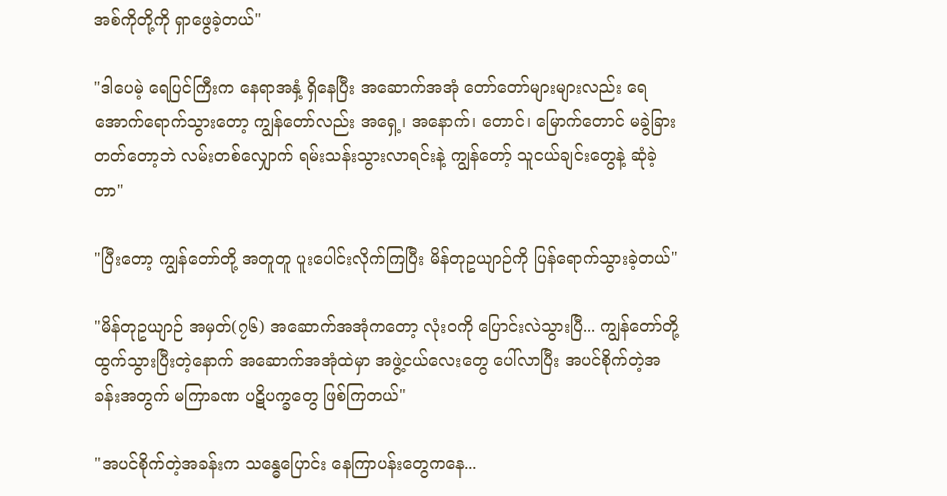အစ်ကိုတို့ကို ရှာဖွေခဲ့တယ်"

"ဒါပေမဲ့ ရေပြင်ကြီးက နေရာအနှံ့ ရှိနေပြီး အဆောက်အအုံ တော်တော်များများလည်း ရေအောက်ရောက်သွားတော့ ကျွန်တော်လည်း အရှေ့၊ အနောက်၊ တောင်၊ မြောက်တောင် မခွဲခြားတတ်တော့ဘဲ လမ်းတစ်လျှောက် ရမ်းသန်းသွားလာရင်းနဲ့ ကျွန်တော့် သူငယ်ချင်းတွေနဲ့ ဆုံခဲ့တာ"

"ပြီးတော့ ကျွန်တော်တို့ အတူတူ ပူးပေါင်းလိုက်ကြပြီး မိန်တုဥယျာဉ်ကို ပြန်ရောက်သွားခဲ့တယ်"

"မိန်တုဥယျာဉ် အမှတ်(၇၆) အဆောက်အအုံကတော့ လုံးဝကို ပြောင်းလဲသွားပြီ... ကျွန်တော်တို့ ထွက်သွားပြီးတဲ့နောက် အဆောက်အအုံထဲမှာ အဖွဲ့ငယ်လေးတွေ ပေါ်လာပြီး အပင်စိုက်တဲ့အခန်းအတွက် မကြာခဏ ပဋိပက္ခတွေ ဖြစ်ကြတယ်"

"အပင်စိုက်တဲ့အခန်းက သန္ဓေပြောင်း နေကြာပန်းတွေကနေ...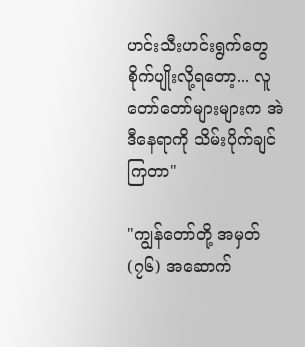ဟင်းသီးဟင်းရွက်တွေ စိုက်ပျိုးလို့ရတော့... လူတော်တော်များများက အဲဒီနေရာကို သိမ်းပိုက်ချင်ကြတာ"

"ကျွန်တော်တို့ အမှတ်(၇၆) အဆောက်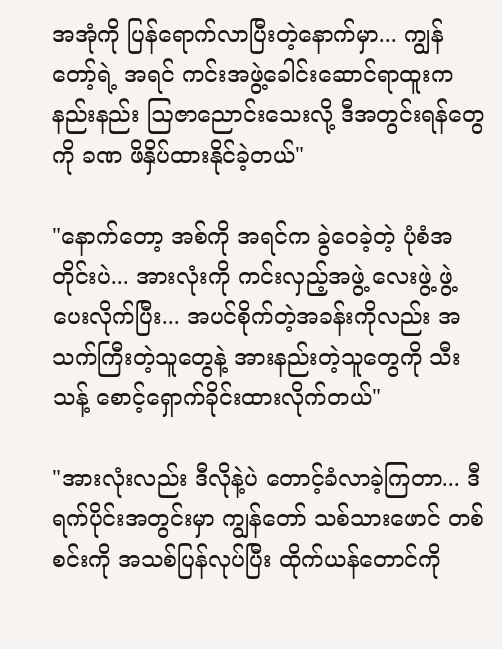အအုံကို ပြန်ရောက်လာပြီးတဲ့နောက်မှာ... ကျွန်တော့်ရဲ့ အရင် ကင်းအဖွဲ့ခေါင်းဆောင်ရာထူးက နည်းနည်း ဩဇာညောင်းသေးလို့ ဒီအတွင်းရန်တွေကို ခဏ ဖိနှိပ်ထားနိုင်ခဲ့တယ်"

"နောက်တော့ အစ်ကို အရင်က ခွဲဝေခဲ့တဲ့ ပုံစံအတိုင်းပဲ... အားလုံးကို ကင်းလှည့်အဖွဲ့ လေးဖွဲ့ ဖွဲ့ပေးလိုက်ပြီး... အပင်စိုက်တဲ့အခန်းကိုလည်း အသက်ကြီးတဲ့သူတွေနဲ့ အားနည်းတဲ့သူတွေကို သီးသန့် စောင့်ရှောက်ခိုင်းထားလိုက်တယ်"

"အားလုံးလည်း ဒီလိုနဲ့ပဲ တောင့်ခံလာခဲ့ကြတာ... ဒီရက်ပိုင်းအတွင်းမှာ ကျွန်တော် သစ်သားဖောင် တစ်စင်းကို အသစ်ပြန်လုပ်ပြီး ထိုက်ယန်တောင်ကို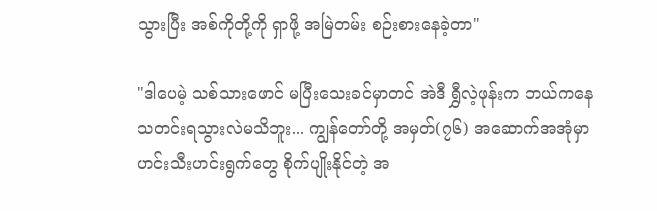သွားပြီး အစ်ကိုတို့ကို ရှာဖို့ အမြဲတမ်း စဉ်းစားနေခဲ့တာ"

"ဒါပေမဲ့ သစ်သားဖောင် မပြီးသေးခင်မှာတင် အဲဒီ ရွှီလဲ့ဖုန်းက ဘယ်ကနေ သတင်းရသွားလဲမသိဘူး... ကျွန်တော်တို့ အမှတ်(၇၆) အဆောက်အအုံမှာ ဟင်းသီးဟင်းရွက်တွေ စိုက်ပျိုးနိုင်တဲ့ အ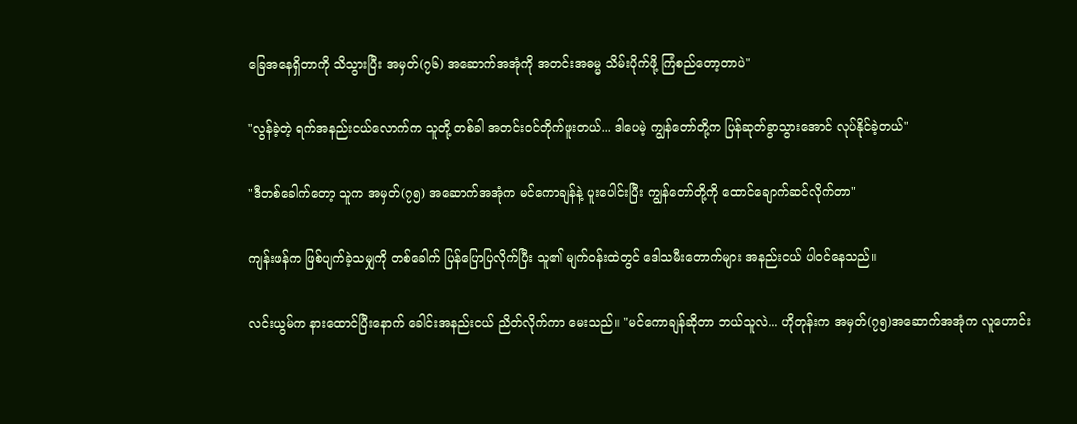ခြေအနေရှိတာကို သိသွားပြီး အမှတ်(၇၆) အဆောက်အအုံကို အတင်းအဓမ္မ သိမ်းပိုက်ဖို့ ကြံစည်တော့တာပဲ"

"လွန်ခဲ့တဲ့ ရက်အနည်းငယ်လောက်က သူတို့ တစ်ခါ အတင်းဝင်တိုက်ဖူးတယ်... ဒါပေမဲ့ ကျွန်တော်တို့က ပြန်ဆုတ်ခွာသွားအောင် လုပ်နိုင်ခဲ့တယ်"

"ဒီတစ်ခေါက်တော့ သူက အမှတ်(၇၅) အဆောက်အအုံက မင်ကောချန်နဲ့ ပူးပေါင်းပြီး ကျွန်တော်တို့ကို ထောင်ချောက်ဆင်လိုက်တာ"

ကျန်းဖန်က ဖြစ်ပျက်ခဲ့သမျှကို တစ်ခေါက် ပြန်ပြောပြလိုက်ပြီး သူ၏ မျက်ဝန်းထဲတွင် ဒေါသမီးတောက်များ အနည်းငယ် ပါဝင်နေသည်။

လင်းယွမ်က နားထောင်ပြီးနောက် ခေါင်းအနည်းငယ် ညိတ်လိုက်ကာ မေးသည်။ "မင်ကောချန်ဆိုတာ ဘယ်သူလဲ... ဟိုတုန်းက အမှတ်(၇၅)အဆောက်အအုံက လူဟောင်း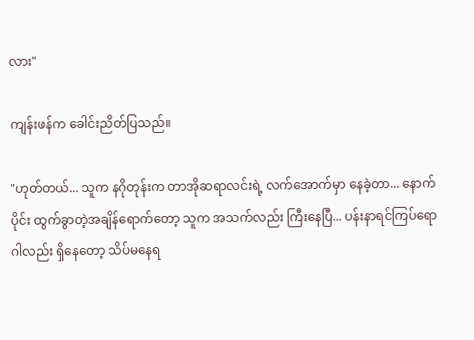လား"

ကျန်းဖန်က ခေါင်းညိတ်ပြသည်။

"ဟုတ်တယ်... သူက နဂိုတုန်းက တာအိုဆရာလင်းရဲ့ လက်အောက်မှာ နေခဲ့တာ... နောက်ပိုင်း ထွက်ခွာတဲ့အချိန်ရောက်တော့ သူက အသက်လည်း ကြီးနေပြီ... ပန်းနာရင်ကြပ်ရောဂါလည်း ရှိနေတော့ သိပ်မနေရ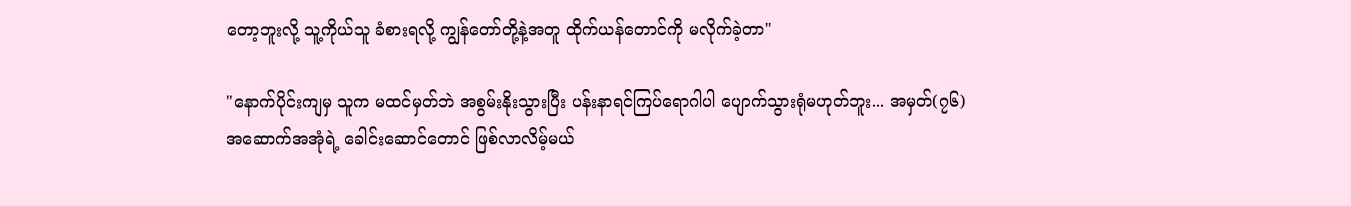တော့ဘူးလို့ သူ့ကိုယ်သူ ခံစားရလို့ ကျွန်တော်တို့နဲ့အတူ ထိုက်ယန်တောင်ကို မလိုက်ခဲ့တာ"

"နောက်ပိုင်းကျမှ သူက မထင်မှတ်ဘဲ အစွမ်းနိုးသွားပြီး ပန်းနာရင်ကြပ်ရောဂါပါ ပျောက်သွားရုံမဟုတ်ဘူး... အမှတ်(၇၆) အဆောက်အအုံရဲ့ ခေါင်းဆောင်တောင် ဖြစ်လာလိမ့်မယ်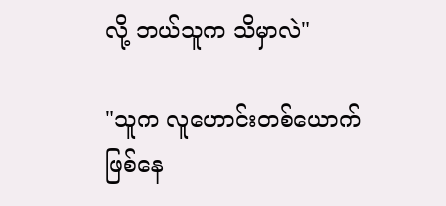လို့ ဘယ်သူက သိမှာလဲ"

"သူက လူဟောင်းတစ်ယောက် ဖြစ်နေ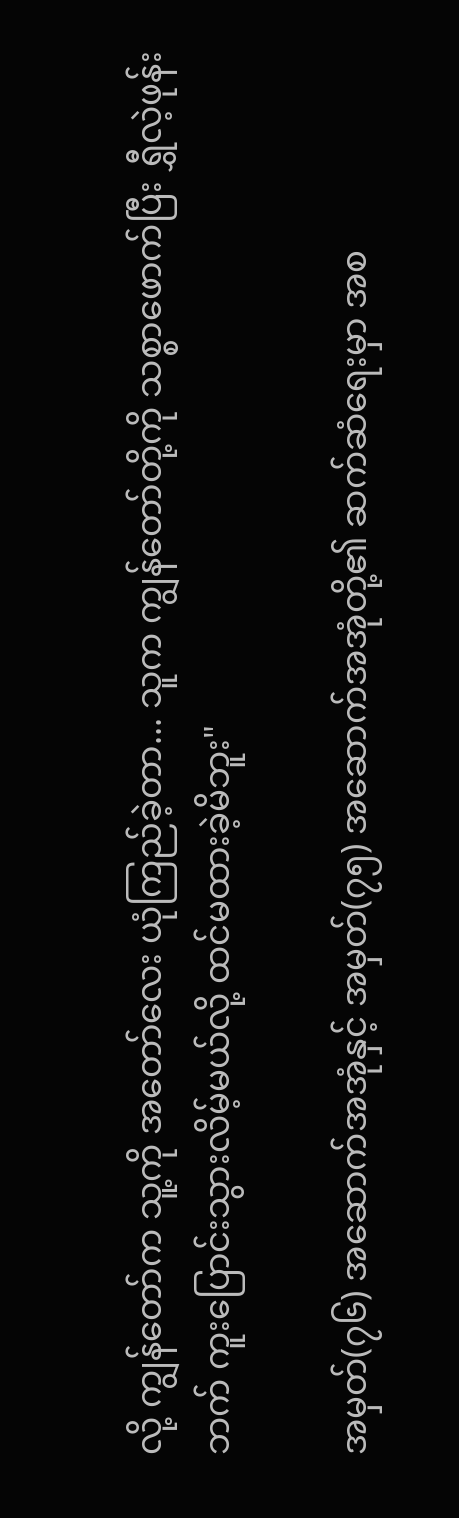လို့ ကျွန်တော်က သူ့ကို အတော်လေး ယုံကြည်ခဲ့တာ... သူက ကျွန်တော်တို့ကို သစ္စာဖောက်ပြီး ရွှီလဲ့ဖုန်းဘက် ကူးပြောင်းသွားလိမ့်မယ်လို့ ထင်မထားခဲ့မိဘူး"

အမှတ်(၇၆) အဆောက်အအုံနှင့် အမှတ်(၇၅) အဆောက်အအုံတို့၏ ဆက်ဆံရေးမှာ အစ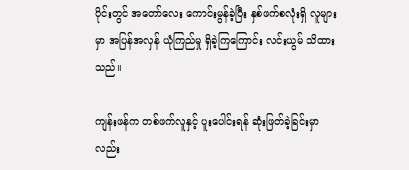ပိုင်းတွင် အတော်လေး ကောင်းမွန်ခဲ့ပြီး နှစ်ဖက်စလုံးရှိ လူများမှာ အပြန်အလှန် ယုံကြည်မှု ရှိခဲ့ကြကြောင်း လင်းယွမ် သိထားသည်။

ကျန်းဖန်က တစ်ဖက်လူနှင့် ပူးပေါင်းရန် ဆုံးဖြတ်ခဲ့ခြင်းမှာလည်း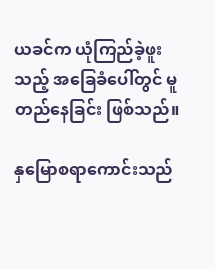ယခင်က ယုံကြည်ခဲ့ဖူးသည့် အခြေခံပေါ်တွင် မူတည်နေခြင်း ဖြစ်သည်။

နှမြောစရာကောင်းသည်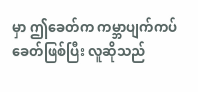မှာ ဤခေတ်က ကမ္ဘာပျက်ကပ်ခေတ်ဖြစ်ပြီး လူဆိုသည်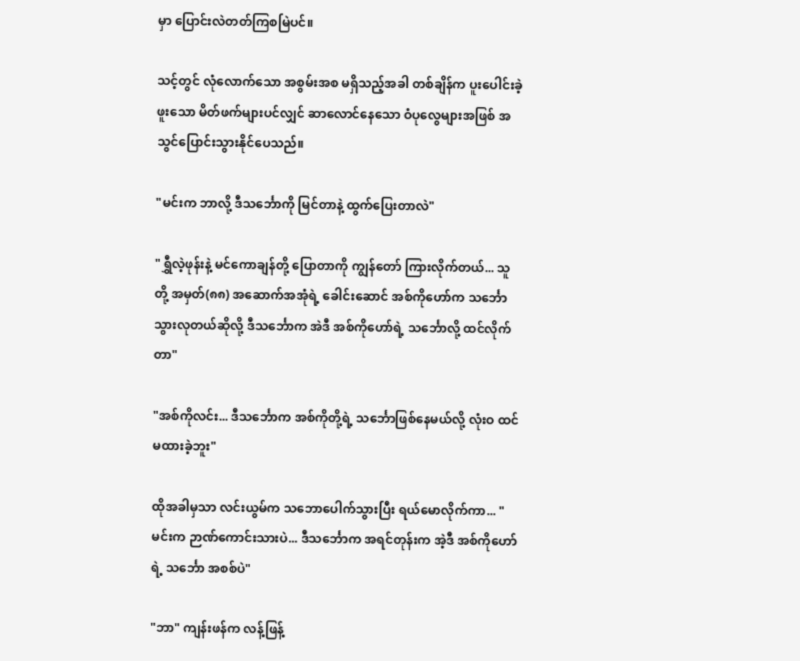မှာ ပြောင်းလဲတတ်ကြစမြဲပင်။

သင့်တွင် လုံလောက်သော အစွမ်းအစ မရှိသည့်အခါ တစ်ချိန်က ပူးပေါင်းခဲ့ဖူးသော မိတ်ဖက်များပင်လျှင် ဆာလောင်နေသော ဝံပုလွေများအဖြစ် အသွင်ပြောင်းသွားနိုင်ပေသည်။

"မင်းက ဘာလို့ ဒီသင်္ဘောကို မြင်တာနဲ့ ထွက်ပြေးတာလဲ"

"ရွှီလဲ့ဖုန်းနဲ့ မင်ကောချန်တို့ ပြောတာကို ကျွန်တော် ကြားလိုက်တယ်... သူတို့ အမှတ်(၈၈) အဆောက်အအုံရဲ့ ခေါင်းဆောင် အစ်ကိုဟော်က သင်္ဘောသွားလုတယ်ဆိုလို့ ဒီသင်္ဘောက အဲဒီ အစ်ကိုဟော်ရဲ့ သင်္ဘောလို့ ထင်လိုက်တာ"

"အစ်ကိုလင်း... ဒီသင်္ဘောက အစ်ကိုတို့ရဲ့ သင်္ဘောဖြစ်နေမယ်လို့ လုံးဝ ထင်မထားခဲ့ဘူး"

ထိုအခါမှသာ လင်းယွမ်က သဘောပေါက်သွားပြီး ရယ်မောလိုက်ကာ... "မင်းက ဉာဏ်ကောင်းသားပဲ... ဒီသင်္ဘောက အရင်တုန်းက အဲ့ဒီ အစ်ကိုဟော်ရဲ့ သင်္ဘော အစစ်ပဲ"

"ဘာ" ကျန်းဖန်က လန့်ဖြန့်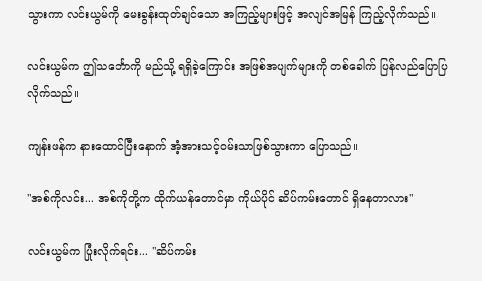သွားကာ လင်းယွမ်ကို မေးခွန်းထုတ်ချင်သော အကြည့်များဖြင့် အလျင်အမြန် ကြည့်လိုက်သည်။

လင်းယွမ်က ဤသင်္ဘောကို မည်သို့ ရရှိခဲ့ကြောင်း အဖြစ်အပျက်များကို တစ်ခေါက် ပြန်လည်ပြောပြလိုက်သည်။

ကျန်းဖန်က နားထောင်ပြီးနောက် အံ့အားသင့်ဝမ်းသာဖြစ်သွားကာ ပြောသည်။

"အစ်ကိုလင်း... အစ်ကိုတို့က ထိုက်ယန်တောင်မှာ ကိုယ်ပိုင် ဆိပ်ကမ်းတောင် ရှိနေတာလား"

လင်းယွမ်က ပြုံးလိုက်ရင်း... "ဆိပ်ကမ်း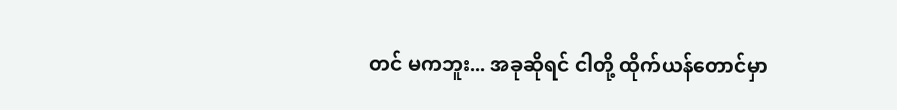တင် မကဘူး... အခုဆိုရင် ငါတို့ ထိုက်ယန်တောင်မှာ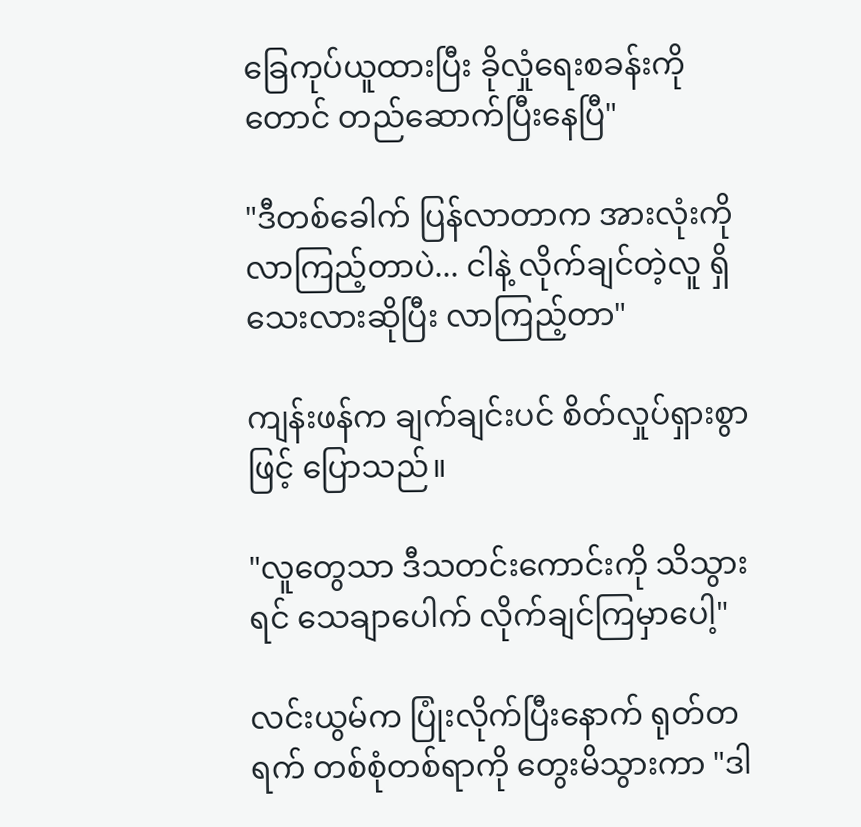ခြေကုပ်ယူထားပြီး ခိုလှုံရေးစခန်းကိုတောင် တည်ဆောက်ပြီးနေပြီ"

"ဒီတစ်ခေါက် ပြန်လာတာက အားလုံးကို လာကြည့်တာပဲ... ငါနဲ့ လိုက်ချင်တဲ့လူ ရှိသေးလားဆိုပြီး လာကြည့်တာ"

ကျန်းဖန်က ချက်ချင်းပင် စိတ်လှုပ်ရှားစွာဖြင့် ပြောသည်။

"လူတွေသာ ဒီသတင်းကောင်းကို သိသွားရင် သေချာပေါက် လိုက်ချင်ကြမှာပေါ့"

လင်းယွမ်က ပြုံးလိုက်ပြီးနောက် ရုတ်တရက် တစ်စုံတစ်ရာကို တွေးမိသွားကာ "ဒါ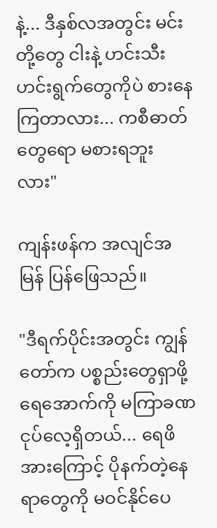နဲ့... ဒီနှစ်လအတွင်း မင်းတို့တွေ ငါးနဲ့ ဟင်းသီးဟင်းရွက်တွေကိုပဲ စားနေကြတာလား... ကစီဓာတ်တွေရော မစားရဘူးလား"

ကျန်းဖန်က အလျင်အမြန် ပြန်ဖြေသည်။

"ဒီရက်ပိုင်းအတွင်း ကျွန်တော်က ပစ္စည်းတွေရှာဖို့ ရေအောက်ကို မကြာခဏ ငုပ်လေ့ရှိတယ်... ရေဖိအားကြောင့် ပိုနက်တဲ့နေရာတွေကို မဝင်နိုင်ပေ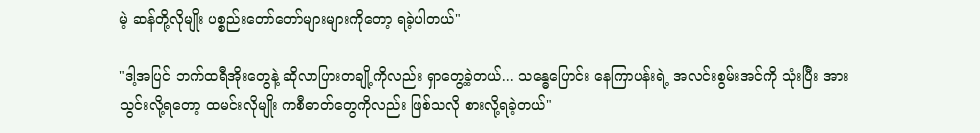မဲ့ ဆန်တို့လိုမျိုး ပစ္စည်းတော်တော်များများကိုတော့ ရခဲ့ပါတယ်"

"ဒါ့အပြင် ဘက်ထရီအိုးတွေနဲ့ ဆိုလာပြားတချို့ကိုလည်း ရှာတွေ့ခဲ့တယ်... သန္ဓေပြောင်း နေကြာပန်းရဲ့ အလင်းစွမ်းအင်ကို သုံးပြီး အားသွင်းလို့ရတော့ ထမင်းလိုမျိုး ကစီဓာတ်တွေကိုလည်း ဖြစ်သလို စားလို့ရခဲ့တယ်"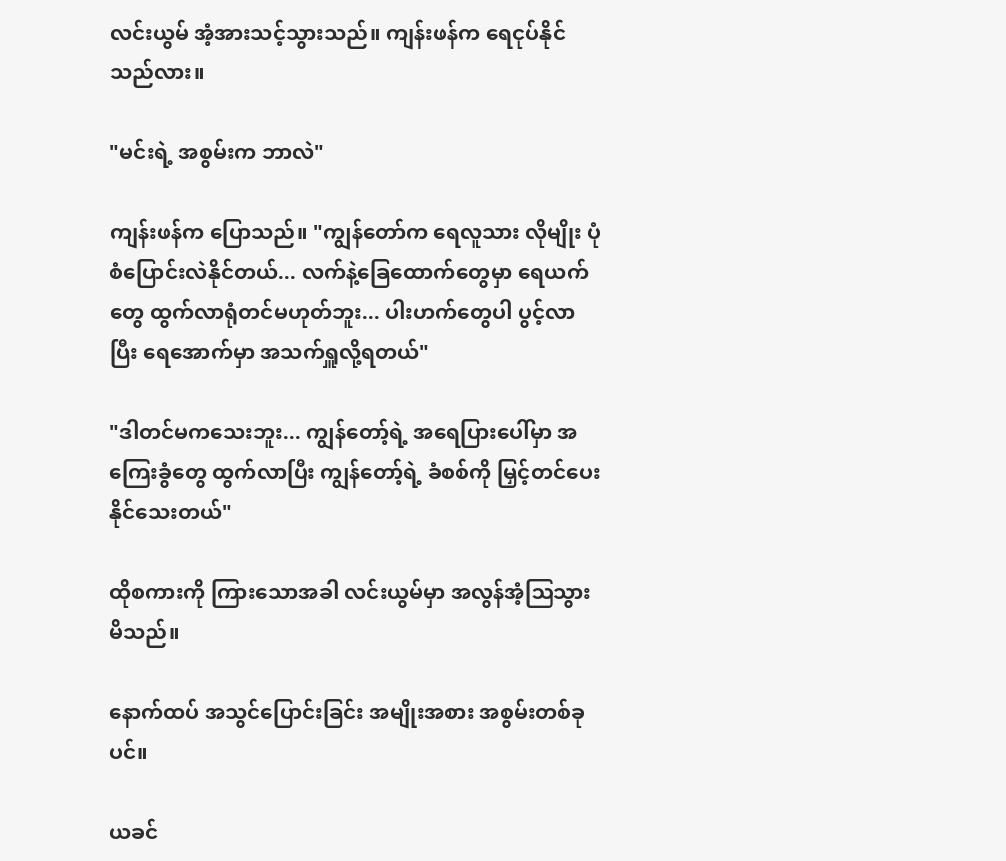လင်းယွမ် အံ့အားသင့်သွားသည်။ ကျန်းဖန်က ရေငုပ်နိုင်သည်လား။

"မင်းရဲ့ အစွမ်းက ဘာလဲ"

ကျန်းဖန်က ပြောသည်။ "ကျွန်တော်က ရေလူသား လိုမျိုး ပုံစံပြောင်းလဲနိုင်တယ်... လက်နဲ့ခြေထောက်တွေမှာ ရေယက်တွေ ထွက်လာရုံတင်မဟုတ်ဘူး... ပါးဟက်တွေပါ ပွင့်လာပြီး ရေအောက်မှာ အသက်ရှူလို့ရတယ်"

"ဒါတင်မကသေးဘူး... ကျွန်တော့်ရဲ့ အရေပြားပေါ်မှာ အကြေးခွံတွေ ထွက်လာပြီး ကျွန်တော့်ရဲ့ ခံစစ်ကို မြှင့်တင်ပေးနိုင်သေးတယ်"

ထိုစကားကို ကြားသောအခါ လင်းယွမ်မှာ အလွန်အံ့ဩသွားမိသည်။

နောက်ထပ် အသွင်ပြောင်းခြင်း အမျိုးအစား အစွမ်းတစ်ခုပင်။

ယခင်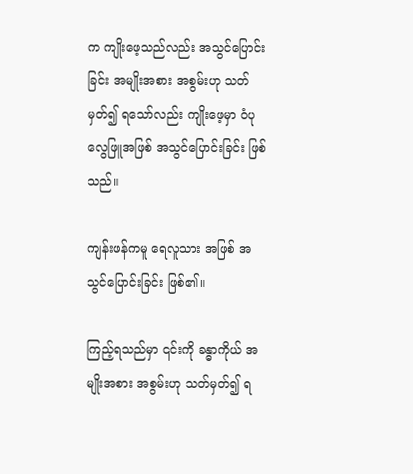က ကျိုးဖေ့သည်လည်း အသွင်ပြောင်းခြင်း အမျိုးအစား အစွမ်းဟု သတ်မှတ်၍ ရသော်လည်း ကျိုးဖေ့မှာ ဝံပုလွေဖြူအဖြစ် အသွင်ပြောင်းခြင်း ဖြစ်သည်။

ကျန်းဖန်ကမူ ရေလူသား အဖြစ် အသွင်ပြောင်းခြင်း ဖြစ်၏။

ကြည့်ရသည်မှာ ၎င်းကို ခန္ဓာကိုယ် အမျိုးအစား အစွမ်းဟု သတ်မှတ်၍ ရ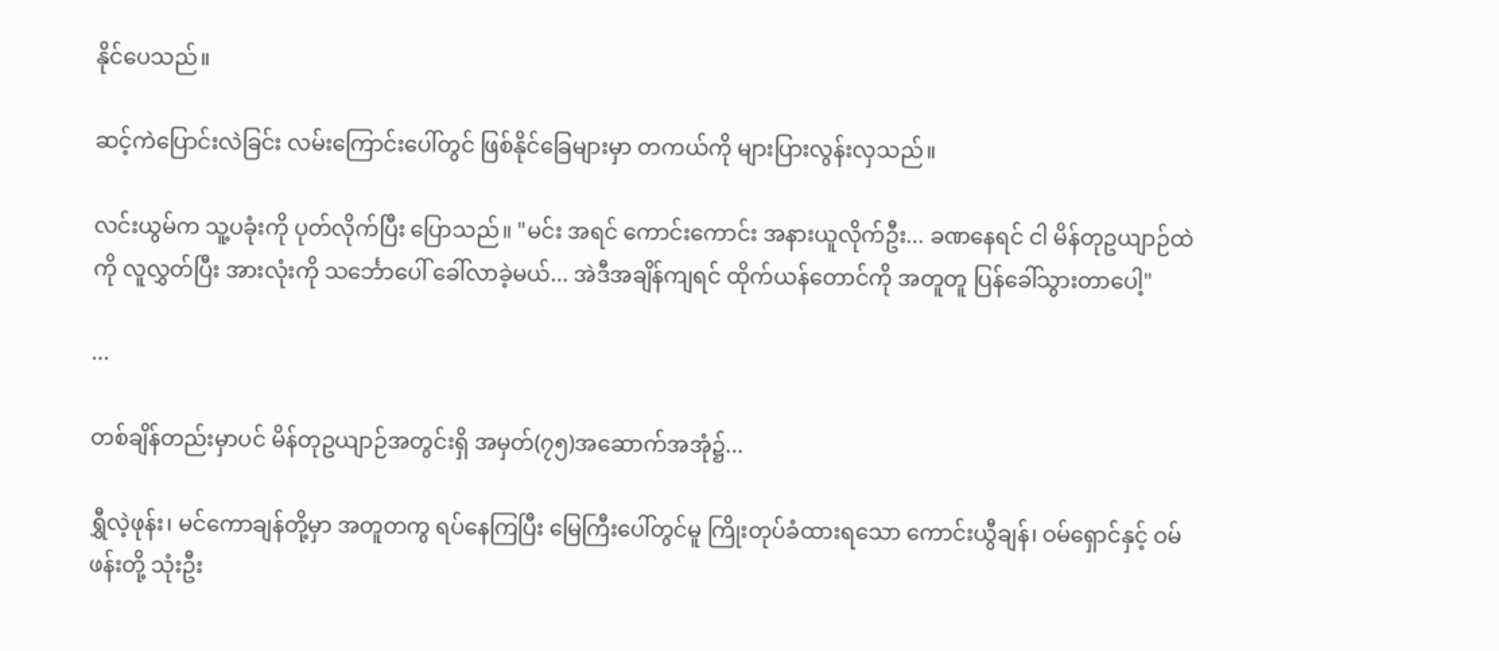နိုင်ပေသည်။

ဆင့်ကဲပြောင်းလဲခြင်း လမ်းကြောင်းပေါ်တွင် ဖြစ်နိုင်ခြေများမှာ တကယ်ကို များပြားလွန်းလှသည်။

လင်းယွမ်က သူ့ပခုံးကို ပုတ်လိုက်ပြီး ပြောသည်။ "မင်း အရင် ကောင်းကောင်း အနားယူလိုက်ဦး... ခဏနေရင် ငါ မိန်တုဥယျာဉ်ထဲကို လူလွှတ်ပြီး အားလုံးကို သင်္ဘောပေါ် ခေါ်လာခဲ့မယ်... အဲဒီအချိန်ကျရင် ထိုက်ယန်တောင်ကို အတူတူ ပြန်ခေါ်သွားတာပေါ့"

...

တစ်ချိန်တည်းမှာပင် မိန်တုဥယျာဉ်အတွင်းရှိ အမှတ်(၇၅)အဆောက်အအုံ၌...

ရွှီလဲ့ဖုန်း၊ မင်ကောချန်တို့မှာ အတူတကွ ရပ်နေကြပြီး မြေကြီးပေါ်တွင်မူ ကြိုးတုပ်ခံထားရသော ကောင်းယွီချန်၊ ဝမ်ရှောင်နှင့် ဝမ်ဖန်းတို့ သုံးဦး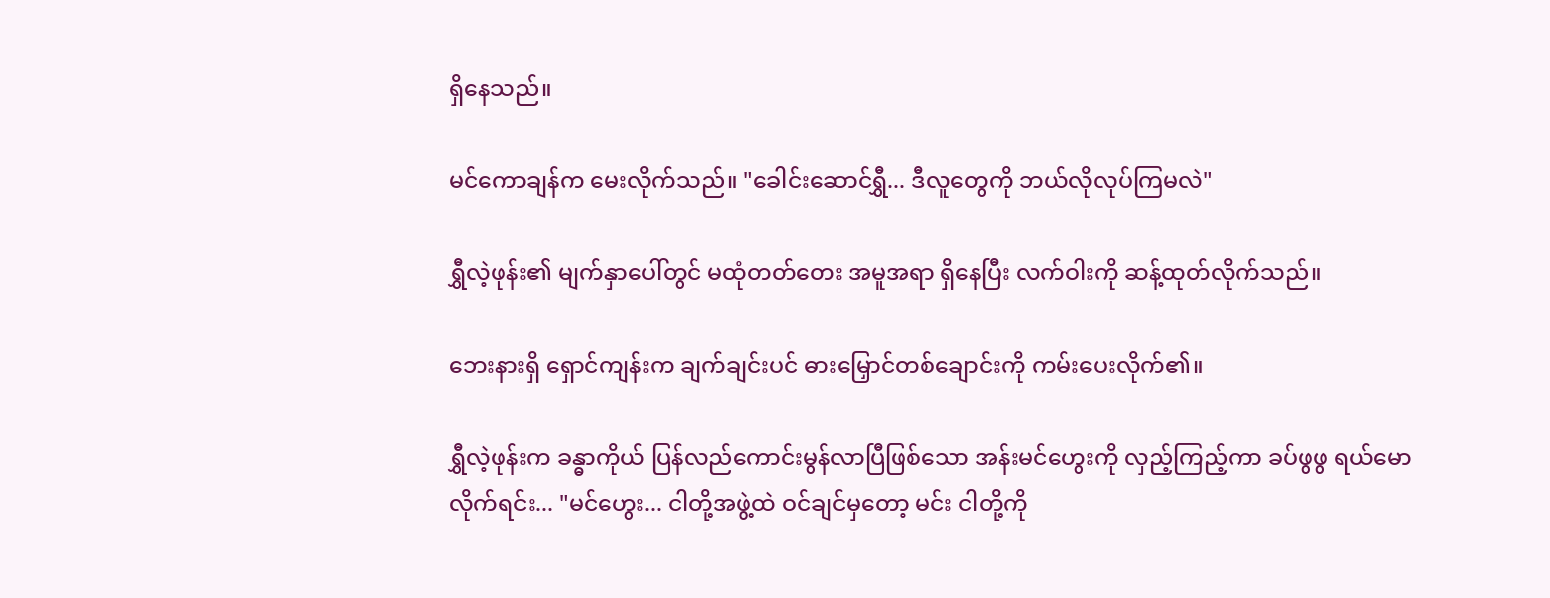ရှိနေသည်။

မင်ကောချန်က မေးလိုက်သည်။ "ခေါင်းဆောင်ရွှီ... ဒီလူတွေကို ဘယ်လိုလုပ်ကြမလဲ"

ရွှီလဲ့ဖုန်း၏ မျက်နှာပေါ်တွင် မထုံတတ်တေး အမူအရာ ရှိနေပြီး လက်ဝါးကို ဆန့်ထုတ်လိုက်သည်။

ဘေးနားရှိ ရှောင်ကျန်းက ချက်ချင်းပင် ဓားမြှောင်တစ်ချောင်းကို ကမ်းပေးလိုက်၏။

ရွှီလဲ့ဖုန်းက ခန္ဓာကိုယ် ပြန်လည်ကောင်းမွန်လာပြီဖြစ်သော အန်းမင်ဟွေးကို လှည့်ကြည့်ကာ ခပ်ဖွဖွ ရယ်မောလိုက်ရင်း... "မင်ဟွေး... ငါတို့အဖွဲ့ထဲ ဝင်ချင်မှတော့ မင်း ငါတို့ကို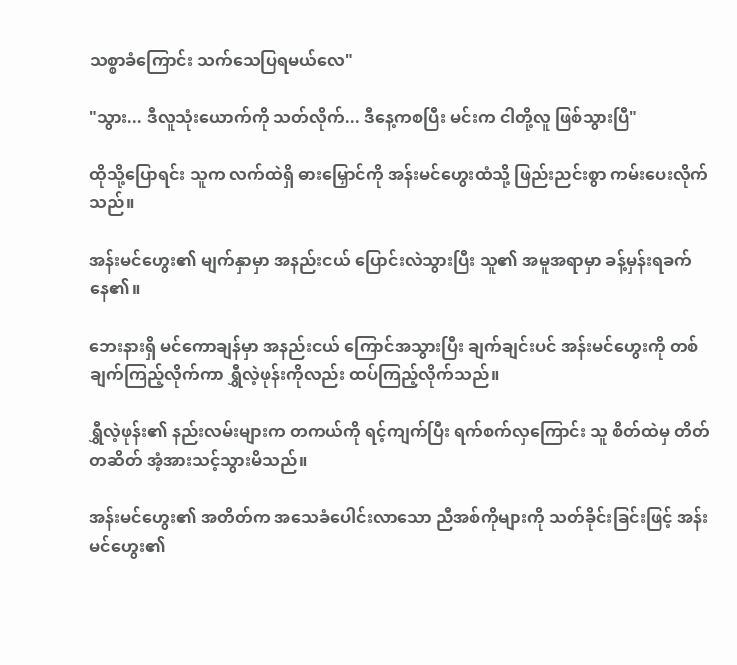သစ္စာခံကြောင်း သက်သေပြရမယ်လေ"

"သွား... ဒီလူသုံးယောက်ကို သတ်လိုက်... ဒီနေ့ကစပြီး မင်းက ငါတို့လူ ဖြစ်သွားပြီ"

ထိုသို့ပြောရင်း သူက လက်ထဲရှိ ဓားမြှောင်ကို အန်းမင်ဟွေးထံသို့ ဖြည်းညင်းစွာ ကမ်းပေးလိုက်သည်။

အန်းမင်ဟွေး၏ မျက်နှာမှာ အနည်းငယ် ပြောင်းလဲသွားပြီး သူ၏ အမူအရာမှာ ခန့်မှန်းရခက်နေ၏။

ဘေးနားရှိ မင်ကောချန်မှာ အနည်းငယ် ကြောင်အသွားပြီး ချက်ချင်းပင် အန်းမင်ဟွေးကို တစ်ချက်ကြည့်လိုက်ကာ ရွှီလဲ့ဖုန်းကိုလည်း ထပ်ကြည့်လိုက်သည်။

ရွှီလဲ့ဖုန်း၏ နည်းလမ်းများက တကယ်ကို ရင့်ကျက်ပြီး ရက်စက်လှကြောင်း သူ စိတ်ထဲမှ တိတ်တဆိတ် အံ့အားသင့်သွားမိသည်။

အန်းမင်ဟွေး၏ အတိတ်က အသေခံပေါင်းလာသော ညီအစ်ကိုများကို သတ်ခိုင်းခြင်းဖြင့် အန်းမင်ဟွေး၏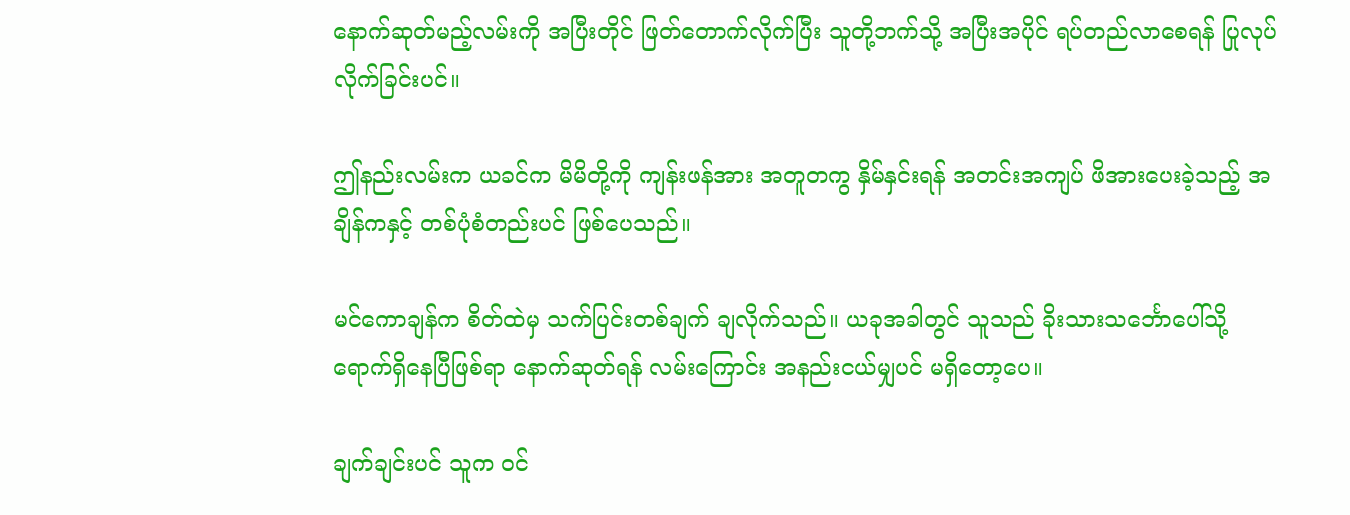နောက်ဆုတ်မည့်လမ်းကို အပြီးတိုင် ဖြတ်တောက်လိုက်ပြီး သူတို့ဘက်သို့ အပြီးအပိုင် ရပ်တည်လာစေရန် ပြုလုပ်လိုက်ခြင်းပင်။

ဤနည်းလမ်းက ယခင်က မိမိတို့ကို ကျန်းဖန်အား အတူတကွ နှိမ်နှင်းရန် အတင်းအကျပ် ဖိအားပေးခဲ့သည့် အချိန်ကနှင့် တစ်ပုံစံတည်းပင် ဖြစ်ပေသည်။

မင်ကောချန်က စိတ်ထဲမှ သက်ပြင်းတစ်ချက် ချလိုက်သည်။ ယခုအခါတွင် သူသည် ခိုးသားသင်္ဘောပေါ်သို့ ရောက်ရှိနေပြီဖြစ်ရာ နောက်ဆုတ်ရန် လမ်းကြောင်း အနည်းငယ်မျှပင် မရှိတော့ပေ။

ချက်ချင်းပင် သူက ဝင်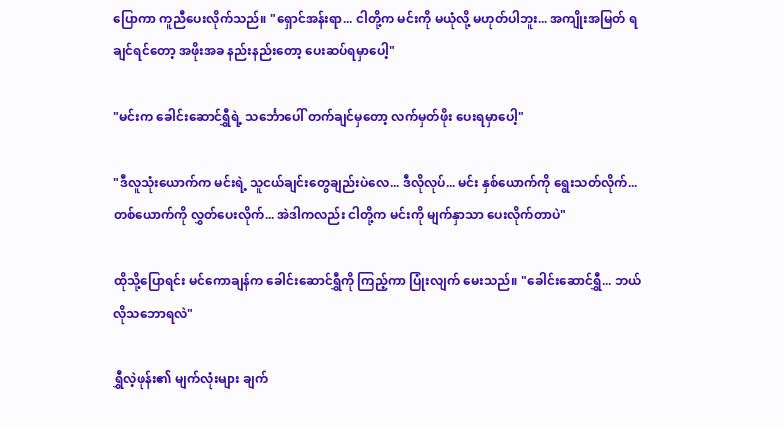ပြောကာ ကူညီပေးလိုက်သည်။ "ရှောင်အန်းရာ... ငါတို့က မင်းကို မယုံလို့ မဟုတ်ပါဘူး... အကျိုးအမြတ် ရချင်ရင်တော့ အဖိုးအခ နည်းနည်းတော့ ပေးဆပ်ရမှာပေါ့"

"မင်းက ခေါင်းဆောင်ရွှီရဲ့ သင်္ဘောပေါ် တက်ချင်မှတော့ လက်မှတ်ဖိုး ပေးရမှာပေါ့"

"ဒီလူသုံးယောက်က မင်းရဲ့ သူငယ်ချင်းတွေချည်းပဲလေ... ဒီလိုလုပ်... မင်း နှစ်ယောက်ကို ရွေးသတ်လိုက်... တစ်ယောက်ကို လွှတ်ပေးလိုက်... အဲဒါကလည်း ငါတို့က မင်းကို မျက်နှာသာ ပေးလိုက်တာပဲ"

ထိုသို့ပြောရင်း မင်ကောချန်က ခေါင်းဆောင်ရွှီကို ကြည့်ကာ ပြုံးလျက် မေးသည်။ "ခေါင်းဆောင်ရွှီ... ဘယ်လိုသဘောရလဲ"

ရွှီလဲ့ဖုန်း၏ မျက်လုံးများ ချက်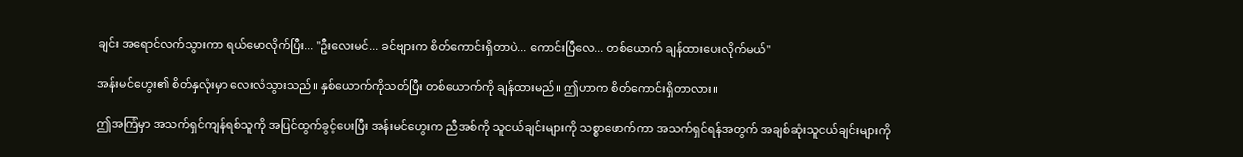ချင်း အရောင်လက်သွားကာ ရယ်မောလိုက်ပြီး... "ဦးလေးမင်... ခင်ဗျားက စိတ်ကောင်းရှိတာပဲ... ကောင်းပြီလေ... တစ်ယောက် ချန်ထားပေးလိုက်မယ်"

အန်းမင်ဟွေး၏ စိတ်နှလုံးမှာ လေးလံသွားသည်။ နှစ်ယောက်ကိုသတ်ပြီး တစ်ယောက်ကို ချန်ထားမည်။ ဤဟာက စိတ်ကောင်းရှိတာလား။

ဤအကြံမှာ အသက်ရှင်ကျန်ရစ်သူကို အပြင်ထွက်ခွင့်ပေးပြီး အန်းမင်ဟွေးက ညီအစ်ကို သူငယ်ချင်းများကို သစ္စာဖောက်ကာ အသက်ရှင်ရန်အတွက် အချစ်ဆုံးသူငယ်ချင်းများကို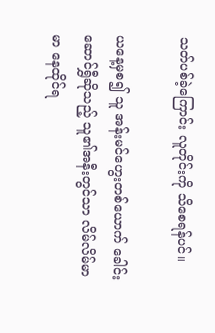သတ်ပစ်ခဲ့ကြောင်း လူတိုင်းကို သိစေရန်ပင်။

ယနေ့မှစ၍ သူ အန်းမင်ဟွေးတစ်ယောက် ခေါင်းဆောင်ရွှီဆိုသည့် သူ၏အနီးတွင်သာ လိမ်လိမ်မာမာ နေထိုင်ရ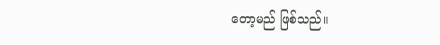တော့မည် ဖြစ်သည်။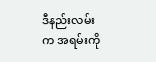ဒီနည်းလမ်းက အရမ်းကို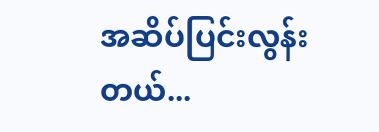အဆိပ်ပြင်းလွန်းတယ်...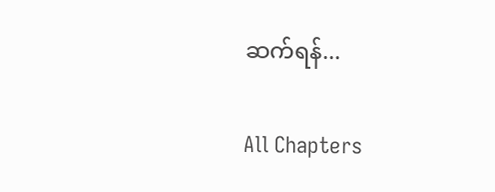ဆက်ရန်...

All Chapters